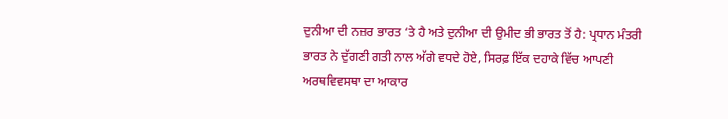ਦੁਨੀਆ ਦੀ ਨਜ਼ਰ ਭਾਰਤ ‘ਤੇ ਹੈ ਅਤੇ ਦੁਨੀਆ ਦੀ ਉਮੀਦ ਭੀ ਭਾਰਤ ਤੋਂ ਹੈ: ਪ੍ਰਧਾਨ ਮੰਤਰੀ
ਭਾਰਤ ਨੇ ਦੁੱਗਣੀ ਗਤੀ ਨਾਲ ਅੱਗੇ ਵਧਦੇ ਹੋਏ, ਸਿਰਫ਼ ਇੱਕ ਦਹਾਕੇ ਵਿੱਚ ਆਪਣੀ ਅਰਥਵਿਵਸਥਾ ਦਾ ਆਕਾਰ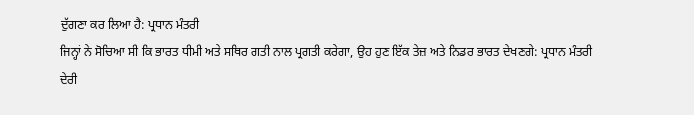ਦੁੱਗਣਾ ਕਰ ਲਿਆ ਹੈ: ਪ੍ਰਧਾਨ ਮੰਤਰੀ
ਜਿਨ੍ਹਾਂ ਨੇ ਸੋਚਿਆ ਸੀ ਕਿ ਭਾਰਤ ਧੀਮੀ ਅਤੇ ਸਥਿਰ ਗਤੀ ਨਾਲ ਪ੍ਰਗਤੀ ਕਰੇਗਾ, ਉਹ ਹੁਣ ਇੱਕ ਤੇਜ਼ ਅਤੇ ਨਿਡਰ ਭਾਰਤ ਦੇਖਣਗੇ: ਪ੍ਰਧਾਨ ਮੰਤਰੀ
ਦੇਰੀ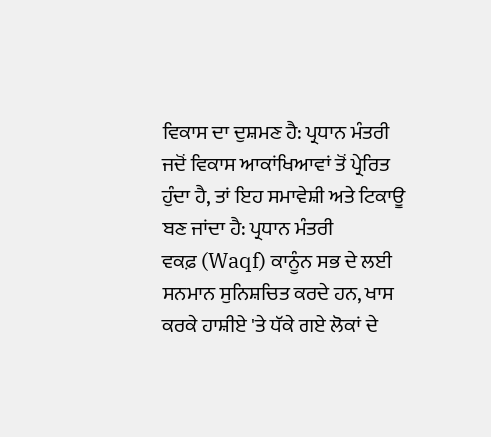ਵਿਕਾਸ ਦਾ ਦੁਸ਼ਮਣ ਹੈ: ਪ੍ਰਧਾਨ ਮੰਤਰੀ
ਜਦੋਂ ਵਿਕਾਸ ਆਕਾਂਖਿਆਵਾਂ ਤੋਂ ਪ੍ਰੇਰਿਤ ਹੁੰਦਾ ਹੈ, ਤਾਂ ਇਹ ਸਮਾਵੇਸ਼ੀ ਅਤੇ ਟਿਕਾਊ ਬਣ ਜਾਂਦਾ ਹੈ: ਪ੍ਰਧਾਨ ਮੰਤਰੀ
ਵਕਫ਼ (Waqf) ਕਾਨੂੰਨ ਸਭ ਦੇ ਲਈ ਸਨਮਾਨ ਸੁਨਿਸ਼ਚਿਤ ਕਰਦੇ ਹਨ, ਖਾਸ ਕਰਕੇ ਹਾਸ਼ੀਏ 'ਤੇ ਧੱਕੇ ਗਏ ਲੋਕਾਂ ਦੇ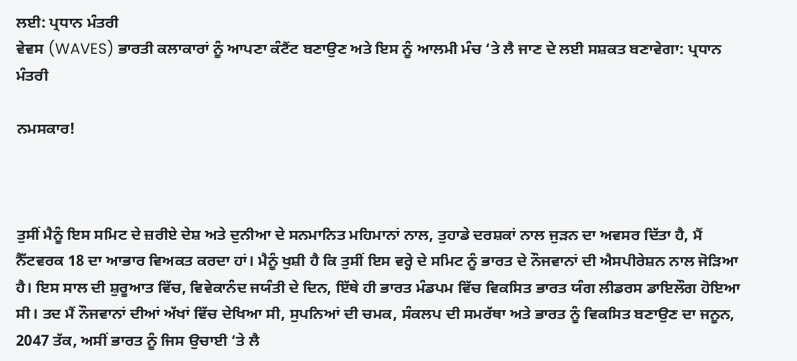ਲਈ: ਪ੍ਰਧਾਨ ਮੰਤਰੀ
ਵੇਵਸ (WAVES) ਭਾਰਤੀ ਕਲਾਕਾਰਾਂ ਨੂੰ ਆਪਣਾ ਕੰਟੈਂਟ ਬਣਾਉਣ ਅਤੇ ਇਸ ਨੂੰ ਆਲਮੀ ਮੰਚ ‘ਤੇ ਲੈ ਜਾਣ ਦੇ ਲਈ ਸਸ਼ਕਤ ਬਣਾਵੇਗਾ: ਪ੍ਰਧਾਨ ਮੰਤਰੀ

ਨਮਸਕਾਰ!



ਤੁਸੀਂ ਮੈਨੂੰ ਇਸ ਸਮਿਟ ਦੇ ਜ਼ਰੀਏ ਦੇਸ਼ ਅਤੇ ਦੁਨੀਆ ਦੇ ਸਨਮਾਨਿਤ ਮਹਿਮਾਨਾਂ ਨਾਲ, ਤੁਹਾਡੇ ਦਰਸ਼ਕਾਂ ਨਾਲ ਜੁੜਨ ਦਾ ਅਵਸਰ ਦਿੱਤਾ ਹੈ, ਮੈਂ ਨੈੱਟਵਰਕ 18 ਦਾ ਆਭਾਰ ਵਿਅਕਤ ਕਰਦਾ ਹਾਂ। ਮੈਨੂੰ ਖੁਸ਼ੀ ਹੈ ਕਿ ਤੁਸੀਂ ਇਸ ਵਰ੍ਹੇ ਦੇ ਸਮਿਟ ਨੂੰ ਭਾਰਤ ਦੇ ਨੌਜਵਾਨਾਂ ਦੀ ਐਸਪੀਰੇਸ਼ਨ ਨਾਲ ਜੋੜਿਆ ਹੈ। ਇਸ ਸਾਲ ਦੀ ਸ਼ੁਰੂਆਤ ਵਿੱਚ, ਵਿਵੇਕਾਨੰਦ ਜਯੰਤੀ ਦੇ ਦਿਨ, ਇੱਥੇ ਹੀ ਭਾਰਤ ਮੰਡਪਮ ਵਿੱਚ ਵਿਕਸਿਤ ਭਾਰਤ ਯੰਗ ਲੀਡਰਸ ਡਾਇਲੌਗ ਹੋਇਆ ਸੀ। ਤਦ ਮੈਂ ਨੌਜਵਾਨਾਂ ਦੀਆਂ ਅੱਖਾਂ ਵਿੱਚ ਦੇਖਿਆ ਸੀ, ਸੁਪਨਿਆਂ ਦੀ ਚਮਕ, ਸੰਕਲਪ ਦੀ ਸਮਰੱਥਾ ਅਤੇ ਭਾਰਤ ਨੂੰ ਵਿਕਸਿਤ ਬਣਾਉਣ ਦਾ ਜਨੂਨ, 2047 ਤੱਕ, ਅਸੀਂ ਭਾਰਤ ਨੂੰ ਜਿਸ ਉਚਾਈ ‘ਤੇ ਲੈ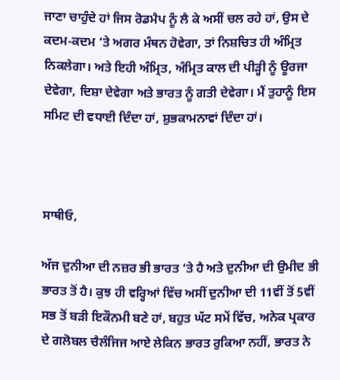ਜਾਣਾ ਚਾਹੁੰਦੇ ਹਾਂ ਜਿਸ ਰੋਡਮੈਪ ਨੂੰ ਲੈ ਕੇ ਅਸੀਂ ਚਲ ਰਹੇ ਹਾਂ, ਉਸ ਦੇ ਕਦਮ-ਕਦਮ ‘ਤੇ ਅਗਰ ਮੰਥਨ ਹੋਵੇਗਾ, ਤਾਂ ਨਿਸ਼ਚਿਤ ਹੀ ਅੰਮ੍ਰਿਤ ਨਿਕਲੇਗਾ। ਅਤੇ ਇਹੀ ਅੰਮ੍ਰਿਤ, ਅੰਮ੍ਰਿਤ ਕਾਲ ਦੀ ਪੀੜ੍ਹੀ ਨੂੰ ਊਰਜਾ ਦੇਵੇਗਾ, ਦਿਸ਼ਾ ਦੇਵੇਗਾ ਅਤੇ ਭਾਰਤ ਨੂੰ ਗਤੀ ਦੇਵੇਗਾ। ਮੈਂ ਤੁਹਾਨੂੰ ਇਸ ਸਮਿਟ ਦੀ ਵਧਾਈ ਦਿੰਦਾ ਹਾਂ, ਸ਼ੁਭਕਾਮਨਾਵਾਂ ਦਿੰਦਾ ਹਾਂ।



ਸਾਥੀਓ,

ਅੱਜ ਦੁਨੀਆ ਦੀ ਨਜ਼ਰ ਭੀ ਭਾਰਤ ‘ਤੇ ਹੈ ਅਤੇ ਦੁਨੀਆ ਦੀ ਉਮੀਦ ਭੀ ਭਾਰਤ ਤੋਂ ਹੈ। ਕੁਝ ਹੀ ਵਰ੍ਹਿਆਂ ਵਿੱਚ ਅਸੀਂ ਦੁਨੀਆ ਦੀ 11ਵੀਂ ਤੋਂ 5ਵੀਂ ਸਭ ਤੋਂ ਬੜੀ ਇਕੌਨਮੀ ਬਣੇ ਹਾਂ, ਬਹੁਤ ਘੱਟ ਸਮੇਂ ਵਿੱਚ, ਅਨੇਕ ਪ੍ਰਕਾਰ ਦੇ ਗਲੋਬਲ ਚੈਲੰਜਿਜ ਆਏ ਲੇਕਿਨ ਭਾਰਤ ਰੁਕਿਆ ਨਹੀਂ, ਭਾਰਤ ਨੇ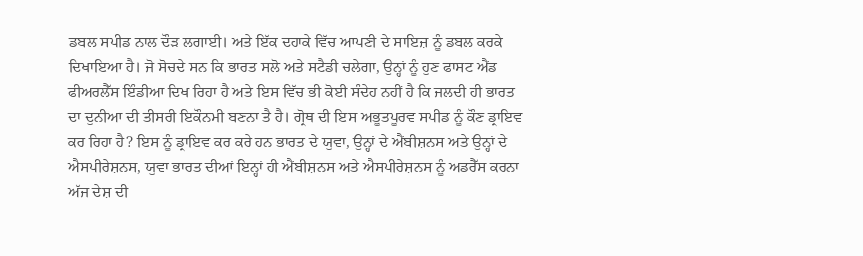ਡਬਲ ਸਪੀਡ ਨਾਲ ਦੌੜ ਲਗਾਈ। ਅਤੇ ਇੱਕ ਦਹਾਕੇ ਵਿੱਚ ਆਪਣੀ ਦੇ ਸਾਇਜ਼ ਨੂੰ ਡਬਲ ਕਰਕੇ ਦਿਖਾਇਆ ਹੈ। ਜੋ ਸੋਚਦੇ ਸਨ ਕਿ ਭਾਰਤ ਸਲੋ ਅਤੇ ਸਟੈਡੀ ਚਲੇਗਾ, ਉਨ੍ਹਾਂ ਨੂੰ ਹੁਣ ਫਾਸਟ ਐਂਡ ਫੀਅਰਲੈੱਸ ਇੰਡੀਆ ਦਿਖ ਰਿਹਾ ਹੈ ਅਤੇ ਇਸ ਵਿੱਚ ਭੀ ਕੋਈ ਸੰਦੇਹ ਨਹੀਂ ਹੈ ਕਿ ਜਲਦੀ ਹੀ ਭਾਰਤ ਦਾ ਦੁਨੀਆ ਦੀ ਤੀਸਰੀ ਇਕੌਨਮੀ ਬਣਨਾ ਤੈ ਹੈ। ਗ੍ਰੋਥ ਦੀ ਇਸ ਅਭੂਤਪੂਰਵ ਸਪੀਡ ਨੂੰ ਕੌਣ ਡ੍ਰਾਇਵ ਕਰ ਰਿਹਾ ਹੈ? ਇਸ ਨੂੰ ਡ੍ਰਾਇਵ ਕਰ ਕਰੇ ਹਨ ਭਾਰਤ ਦੇ ਯੁਵਾ, ਉਨ੍ਹਾਂ ਦੇ ਐਂਬੀਸ਼ਨਸ ਅਤੇ ਉਨ੍ਹਾਂ ਦੇ ਐਸਪੀਰੇਸ਼ਨਸ, ਯੁਵਾ ਭਾਰਤ ਦੀਆਂ ਇਨ੍ਹਾਂ ਹੀ ਐਂਬੀਸ਼ਨਸ ਅਤੇ ਐਸਪੀਰੇਸ਼ਨਸ ਨੂੰ ਅਡਰੈੱਸ ਕਰਨਾ ਅੱਜ ਦੇਸ਼ ਦੀ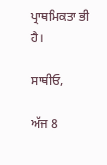ਪ੍ਰਾਥਮਿਕਤਾ ਭੀ ਹੈ।

ਸਾਥੀਓ,

ਅੱਜ 8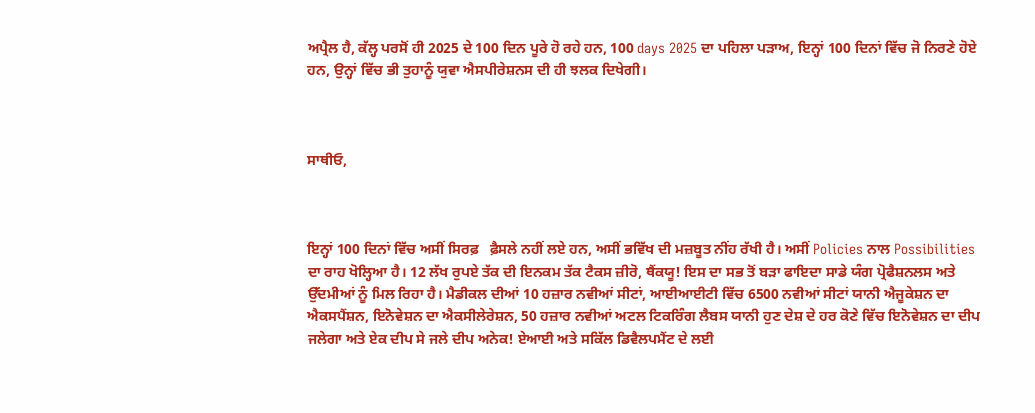ਅਪ੍ਰੈਲ ਹੈ, ਕੱਲ੍ਹ ਪਰਸੋਂ ਹੀ 2025 ਦੇ 100 ਦਿਨ ਪੂਰੇ ਹੋ ਰਹੇ ਹਨ, 100 days 2025 ਦਾ ਪਹਿਲਾ ਪੜਾਅ, ਇਨ੍ਹਾਂ 100 ਦਿਨਾਂ ਵਿੱਚ ਜੋ ਨਿਰਣੇ ਹੋਏ ਹਨ, ਉਨ੍ਹਾਂ ਵਿੱਚ ਭੀ ਤੁਹਾਨੂੰ ਯੁਵਾ ਐਸਪੀਰੇਸ਼ਨਸ ਦੀ ਹੀ ਝਲਕ ਦਿਖੇਗੀ।



ਸਾਥੀਓ,



ਇਨ੍ਹਾਂ 100 ਦਿਨਾਂ ਵਿੱਚ ਅਸੀਂ ਸਿਰਫ਼   ਫ਼ੈਸਲੇ ਨਹੀਂ ਲਏ ਹਨ, ਅਸੀਂ ਭਵਿੱਖ ਦੀ ਮਜ਼ਬੂਤ ਨੀਂਹ ਰੱਖੀ ਹੈ। ਅਸੀਂ Policies ਨਾਲ Possibilities  ਦਾ ਰਾਹ ਖੋਲ੍ਹਿਆ ਹੈ। 12 ਲੱਖ ਰੁਪਏ ਤੱਕ ਦੀ ਇਨਕਮ ਤੱਕ ਟੈਕਸ ਜ਼ੀਰੋ, ਥੈਂਕਯੂ! ਇਸ ਦਾ ਸਭ ਤੋਂ ਬੜਾ ਫਾਇਦਾ ਸਾਡੇ ਯੰਗ ਪ੍ਰੋਫੈਸ਼ਨਲਸ ਅਤੇ ਉੱਦਮੀਆਂ ਨੂੰ ਮਿਲ ਰਿਹਾ ਹੈ। ਮੈਡੀਕਲ ਦੀਆਂ 10 ਹਜ਼ਾਰ ਨਵੀਆਂ ਸੀਟਾਂ, ਆਈਆਈਟੀ ਵਿੱਚ 6500 ਨਵੀਆਂ ਸੀਟਾਂ ਯਾਨੀ ਐਜੂਕੇਸ਼ਨ ਦਾ ਐਕਸਪੈਂਸ਼ਨ, ਇਨੋਵੇਸ਼ਨ ਦਾ ਐਕਸੀਲੇਰੇਸ਼ਨ, 50 ਹਜ਼ਾਰ ਨਵੀਆਂ ਅਟਲ ਟਿਕਰਿੰਗ ਲੈਬਸ ਯਾਨੀ ਹੁਣ ਦੇਸ਼ ਦੇ ਹਰ ਕੋਣੇ ਵਿੱਚ ਇਨੋਵੇਸ਼ਨ ਦਾ ਦੀਪ ਜਲੇਗਾ ਅਤੇ ਏਕ ਦੀਪ ਸੇ ਜਲੇ ਦੀਪ ਅਨੇਕ! ਏਆਈ ਅਤੇ ਸਕਿੱਲ ਡਿਵੈਲਪਮੈਂਟ ਦੇ ਲਈ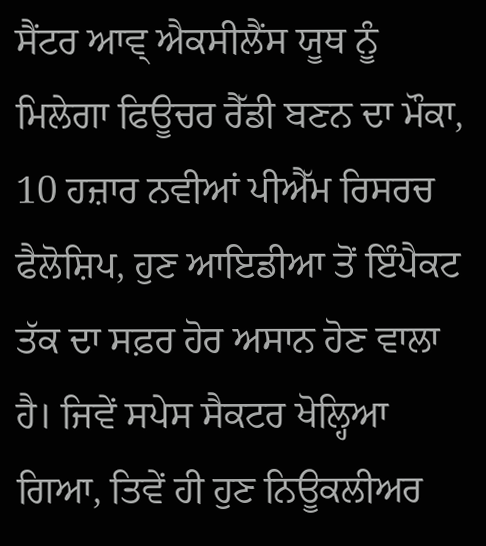ਸੈਂਟਰ ਆਵ੍ ਐਕਸੀਲੈਂਸ ਯੂਥ ਨੂੰ ਮਿਲੇਗਾ ਫਿਊਚਰ ਰੈੱਡੀ ਬਣਨ ਦਾ ਮੌਕਾ, 10 ਹਜ਼ਾਰ ਨਵੀਆਂ ਪੀਐੱਮ ਰਿਸਰਚ ਫੈਲੋਸ਼ਿਪ, ਹੁਣ ਆਇਡੀਆ ਤੋਂ ਇੰਪੈਕਟ ਤੱਕ ਦਾ ਸਫ਼ਰ ਹੋਰ ਅਸਾਨ ਹੋਣ ਵਾਲਾ ਹੈ। ਜਿਵੇਂ ਸਪੇਸ ਸੈਕਟਰ ਖੋਲ੍ਹਿਆ ਗਿਆ, ਤਿਵੇਂ ਹੀ ਹੁਣ ਨਿਊਕਲੀਅਰ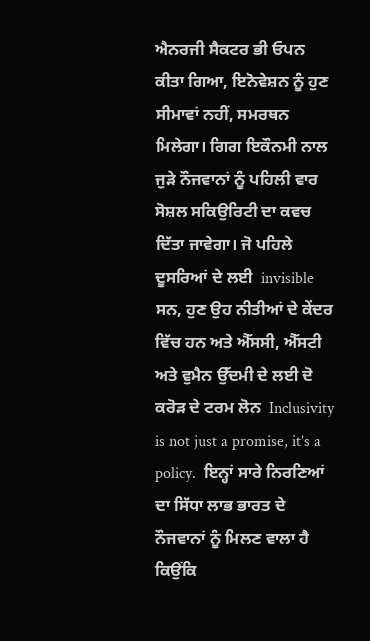ਐਨਰਜੀ ਸੈਕਟਰ ਭੀ ਓਪਨ ਕੀਤਾ ਗਿਆ, ਇਨੋਵੇਸ਼ਨ ਨੂੰ ਹੁਣ ਸੀਮਾਵਾਂ ਨਹੀਂ, ਸਮਰਥਨ ਮਿਲੇਗਾ। ਗਿਗ ਇਕੌਨਮੀ ਨਾਲ ਜੁੜੇ ਨੌਜਵਾਨਾਂ ਨੂੰ ਪਹਿਲੀ ਵਾਰ ਸੋਸ਼ਲ ਸਕਿਉਰਿਟੀ ਦਾ ਕਵਚ ਦਿੱਤਾ ਜਾਵੇਗਾ। ਜੋ ਪਹਿਲੇ ਦੂਸਰਿਆਂ ਦੇ ਲਈ  invisible ਸਨ, ਹੁਣ ਉਹ ਨੀਤੀਆਂ ਦੇ ਕੇਂਦਰ ਵਿੱਚ ਹਨ ਅਤੇ ਐੱਸਸੀ, ਐੱਸਟੀ ਅਤੇ ਵੁਮੈਨ ਉੱਦਮੀ ਦੇ ਲਈ ਦੋ ਕਰੋੜ ਦੇ ਟਰਮ ਲੋਨ  Inclusivity is not just a promise, it’s a policy.  ਇਨ੍ਹਾਂ ਸਾਰੇ ਨਿਰਣਿਆਂ ਦਾ ਸਿੱਧਾ ਲਾਭ ਭਾਰਤ ਦੇ ਨੌਜਵਾਨਾਂ ਨੂੰ ਮਿਲਣ ਵਾਲਾ ਹੈ ਕਿਉਂਕਿ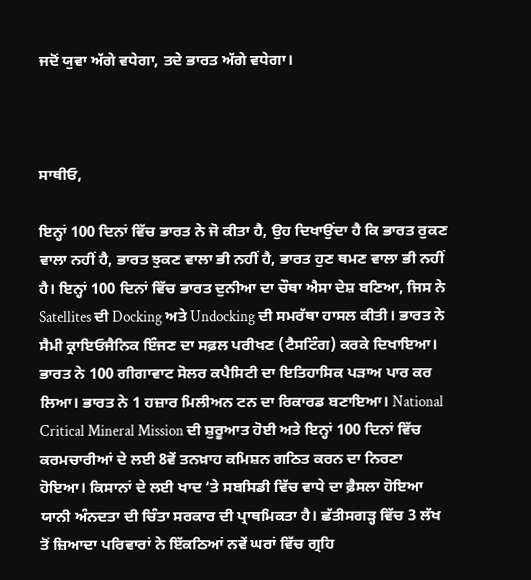ਜਦੋਂ ਯੁਵਾ ਅੱਗੇ ਵਧੇਗਾ, ਤਦੇ ਭਾਰਤ ਅੱਗੇ ਵਧੇਗਾ।



ਸਾਥੀਓ,

ਇਨ੍ਹਾਂ 100 ਦਿਨਾਂ ਵਿੱਚ ਭਾਰਤ ਨੇ ਜੋ ਕੀਤਾ ਹੈ, ਉਹ ਦਿਖਾਉਂਦਾ ਹੈ ਕਿ ਭਾਰਤ ਰੁਕਣ ਵਾਲਾ ਨਹੀਂ ਹੈ, ਭਾਰਤ ਝੁਕਣ ਵਾਲਾ ਭੀ ਨਹੀਂ ਹੈ, ਭਾਰਤ ਹੁਣ ਥਮਣ ਵਾਲਾ ਭੀ ਨਹੀਂ ਹੈ। ਇਨ੍ਹਾਂ 100 ਦਿਨਾਂ ਵਿੱਚ ਭਾਰਤ ਦੁਨੀਆ ਦਾ ਚੌਥਾ ਐਸਾ ਦੇਸ਼ ਬਣਿਆ, ਜਿਸ ਨੇ Satellites ਦੀ Docking ਅਤੇ Undocking ਦੀ ਸਮਰੱਥਾ ਹਾਸਲ ਕੀਤੀ। ਭਾਰਤ ਨੇ ਸੈਮੀ ਕ੍ਰਾਇਓਜੈਨਿਕ ਇੰਜਣ ਦਾ ਸਫ਼ਲ ਪਰੀਖਣ (ਟੈਸਟਿੰਗ) ਕਰਕੇ ਦਿਖਾਇਆ। ਭਾਰਤ ਨੇ 100 ਗੀਗਾਵਾਟ ਸੋਲਰ ਕਪੈਸਿਟੀ ਦਾ ਇਤਿਹਾਸਿਕ ਪੜਾਅ ਪਾਰ ਕਰ ਲਿਆ। ਭਾਰਤ ਨੇ 1 ਹਜ਼ਾਰ ਮਿਲੀਅਨ ਟਨ ਦਾ ਰਿਕਾਰਡ ਬਣਾਇਆ। National Critical Mineral Mission ਦੀ ਸ਼ੁਰੂਆਤ ਹੋਈ ਅਤੇ ਇਨ੍ਹਾਂ 100 ਦਿਨਾਂ ਵਿੱਚ ਕਰਮਚਾਰੀਆਂ ਦੇ ਲਈ 8ਵੇਂ ਤਨਖ਼ਾਹ ਕਮਿਸ਼ਨ ਗਠਿਤ ਕਰਨ ਦਾ ਨਿਰਣਾ ਹੋਇਆ। ਕਿਸਾਨਾਂ ਦੇ ਲਈ ਖਾਦ ‘ਤੇ ਸਬਸਿਡੀ ਵਿੱਚ ਵਾਧੇ ਦਾ ਫ਼ੈਸਲਾ ਹੋਇਆ ਯਾਨੀ ਅੰਨਦਤਾ ਦੀ ਚਿੰਤਾ ਸਰਕਾਰ ਦੀ ਪ੍ਰਾਥਮਿਕਤਾ ਹੈ। ਛੱਤੀਸਗੜ੍ਹ ਵਿੱਚ 3 ਲੱਖ ਤੋਂ ਜ਼ਿਆਦਾ ਪਰਿਵਾਰਾਂ ਨੇ ਇੱਕਠਿਆਂ ਨਵੇਂ ਘਰਾਂ ਵਿੱਚ ਗ੍ਰਹਿ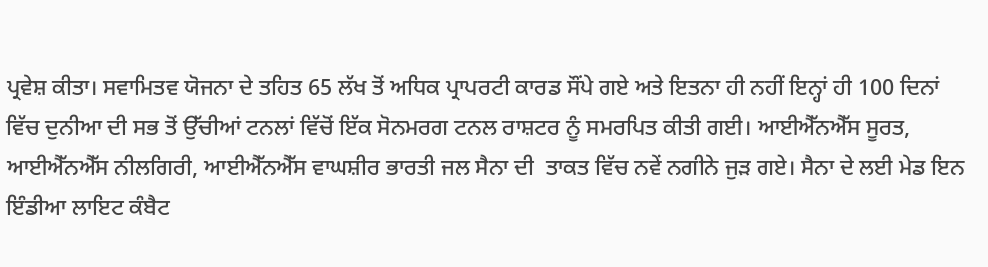ਪ੍ਰਵੇਸ਼ ਕੀਤਾ। ਸਵਾਮਿਤਵ ਯੋਜਨਾ ਦੇ ਤਹਿਤ 65 ਲੱਖ ਤੋਂ ਅਧਿਕ ਪ੍ਰਾਪਰਟੀ ਕਾਰਡ ਸੌਂਪੇ ਗਏ ਅਤੇ ਇਤਨਾ ਹੀ ਨਹੀਂ ਇਨ੍ਹਾਂ ਹੀ 100 ਦਿਨਾਂ ਵਿੱਚ ਦੁਨੀਆ ਦੀ ਸਭ ਤੋਂ ਉੱਚੀਆਂ ਟਨਲਾਂ ਵਿੱਚੋਂ ਇੱਕ ਸੋਨਮਰਗ ਟਨਲ ਰਾਸ਼ਟਰ ਨੂੰ ਸਮਰਪਿਤ ਕੀਤੀ ਗਈ। ਆਈਐੱਨਐੱਸ ਸੂਰਤ, ਆਈਐੱਨਐੱਸ ਨੀਲਗਿਰੀ, ਆਈਐੱਨਐੱਸ ਵਾਘਸ਼ੀਰ ਭਾਰਤੀ ਜਲ ਸੈਨਾ ਦੀ  ਤਾਕਤ ਵਿੱਚ ਨਵੇਂ ਨਗੀਨੇ ਜੁੜ ਗਏ। ਸੈਨਾ ਦੇ ਲਈ ਮੇਡ ਇਨ ਇੰਡੀਆ ਲਾਇਟ ਕੰਬੈਟ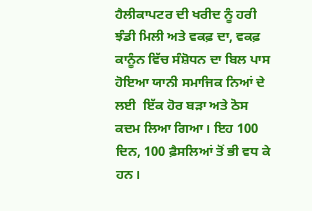ਹੈਲੀਕਾਪਟਰ ਦੀ ਖਰੀਦ ਨੂੰ ਹਰੀ ਝੰਡੀ ਮਿਲੀ ਅਤੇ ਵਕਫ਼ ਦਾ, ਵਕਫ਼ ਕਾਨੂੰਨ ਵਿੱਚ ਸੰਸ਼ੋਧਨ ਦਾ ਬਿਲ ਪਾਸ ਹੋਇਆ ਯਾਨੀ ਸਮਾਜਿਕ ਨਿਆਂ ਦੇ ਲਈ  ਇੱਕ ਹੋਰ ਬੜਾ ਅਤੇ ਠੋਸ ਕਦਮ ਲਿਆ ਗਿਆ। ਇਹ 100 ਦਿਨ, 100 ਫ਼ੈਸਲਿਆਂ ਤੋਂ ਭੀ ਵਧ ਕੇ ਹਨ।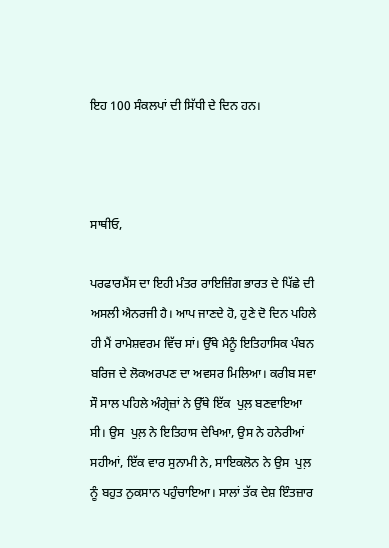ਇਹ 100 ਸੰਕਲਪਾਂ ਦੀ ਸਿੱਧੀ ਦੇ ਦਿਨ ਹਨ।



ਸਾਥੀਓ,

ਪਰਫਾਰਮੈਂਸ ਦਾ ਇਹੀ ਮੰਤਰ ਰਾਇਜ਼ਿੰਗ ਭਾਰਤ ਦੇ ਪਿੱਛੇ ਦੀ ਅਸਲੀ ਐਨਰਜੀ ਹੈ। ਆਪ ਜਾਣਦੇ ਹੋ, ਹੁਣੇ ਦੋ ਦਿਨ ਪਹਿਲੇ ਹੀ ਮੈਂ ਰਾਮੇਸ਼ਵਰਮ ਵਿੱਚ ਸਾਂ। ਉੱਥੇ ਮੈਨੂੰ ਇਤਿਹਾਸਿਕ ਪੰਬਨ ਬਰਿਜ ਦੇ ਲੋਕਅਰਪਣ ਦਾ ਅਵਸਰ ਮਿਲਿਆ। ਕਰੀਬ ਸਵਾ ਸੌ ਸਾਲ ਪਹਿਲੇ ਅੰਗ੍ਰੇਜ਼ਾਂ ਨੇ ਉੱਥੇ ਇੱਕ  ਪੁਲ਼ ਬਣਵਾਇਆ ਸੀ। ਉਸ  ਪੁਲ਼ ਨੇ ਇਤਿਹਾਸ ਦੇਖਿਆ, ਉਸ ਨੇ ਹਨੇਰੀਆਂ ਸਹੀਆਂ, ਇੱਕ ਵਾਰ ਸੁਨਾਮੀ ਨੇ, ਸਾਇਕਲੋਨ ਨੇ ਉਸ  ਪੁਲ਼ ਨੂੰ ਬਹੁਤ ਨੁਕਸਾਨ ਪਹੁੰਚਾਇਆ। ਸਾਲਾਂ ਤੱਕ ਦੇਸ਼ ਇੰਤਜ਼ਾਰ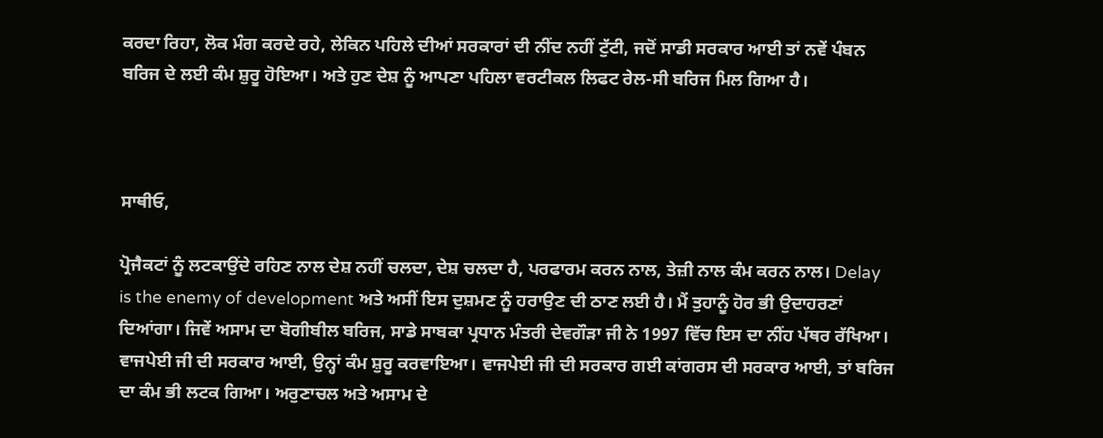ਕਰਦਾ ਰਿਹਾ, ਲੋਕ ਮੰਗ ਕਰਦੇ ਰਹੇ, ਲੇਕਿਨ ਪਹਿਲੇ ਦੀਆਂ ਸਰਕਾਰਾਂ ਦੀ ਨੀਂਦ ਨਹੀਂ ਟੁੱਟੀ, ਜਦੋਂ ਸਾਡੀ ਸਰਕਾਰ ਆਈ ਤਾਂ ਨਵੇਂ ਪੰਬਨ ਬਰਿਜ ਦੇ ਲਈ ਕੰਮ ਸ਼ੁਰੂ ਹੋਇਆ। ਅਤੇ ਹੁਣ ਦੇਸ਼ ਨੂੰ ਆਪਣਾ ਪਹਿਲਾ ਵਰਟੀਕਲ ਲਿਫਟ ਰੇਲ-ਸੀ ਬਰਿਜ ਮਿਲ ਗਿਆ ਹੈ।



ਸਾਥੀਓ,

ਪ੍ਰੋਜੈਕਟਾਂ ਨੂੰ ਲਟਕਾਉਂਦੇ ਰਹਿਣ ਨਾਲ ਦੇਸ਼ ਨਹੀਂ ਚਲਦਾ, ਦੇਸ਼ ਚਲਦਾ ਹੈ, ਪਰਫਾਰਮ ਕਰਨ ਨਾਲ, ਤੇਜ਼ੀ ਨਾਲ ਕੰਮ ਕਰਨ ਨਾਲ। Delay is the enemy of development ਅਤੇ ਅਸੀਂ ਇਸ ਦੁਸ਼ਮਣ ਨੂੰ ਹਰਾਉਣ ਦੀ ਠਾਣ ਲਈ ਹੈ। ਮੈਂ ਤੁਹਾਨੂੰ ਹੋਰ ਭੀ ਉਦਾਹਰਣਾਂ ਦਿਆਂਗਾ। ਜਿਵੇਂ ਅਸਾਮ ਦਾ ਬੋਗੀਬੀਲ ਬਰਿਜ, ਸਾਡੇ ਸਾਬਕਾ ਪ੍ਰਧਾਨ ਮੰਤਰੀ ਦੇਵਗੌੜਾ ਜੀ ਨੇ 1997 ਵਿੱਚ ਇਸ ਦਾ ਨੀਂਹ ਪੱਥਰ ਰੱਖਿਆ। ਵਾਜਪੇਈ ਜੀ ਦੀ ਸਰਕਾਰ ਆਈ, ਉਨ੍ਹਾਂ ਕੰਮ ਸ਼ੁਰੂ ਕਰਵਾਇਆ। ਵਾਜਪੇਈ ਜੀ ਦੀ ਸਰਕਾਰ ਗਈ ਕਾਂਗਰਸ ਦੀ ਸਰਕਾਰ ਆਈ, ਤਾਂ ਬਰਿਜ ਦਾ ਕੰਮ ਭੀ ਲਟਕ ਗਿਆ। ਅਰੁਣਾਚਲ ਅਤੇ ਅਸਾਮ ਦੇ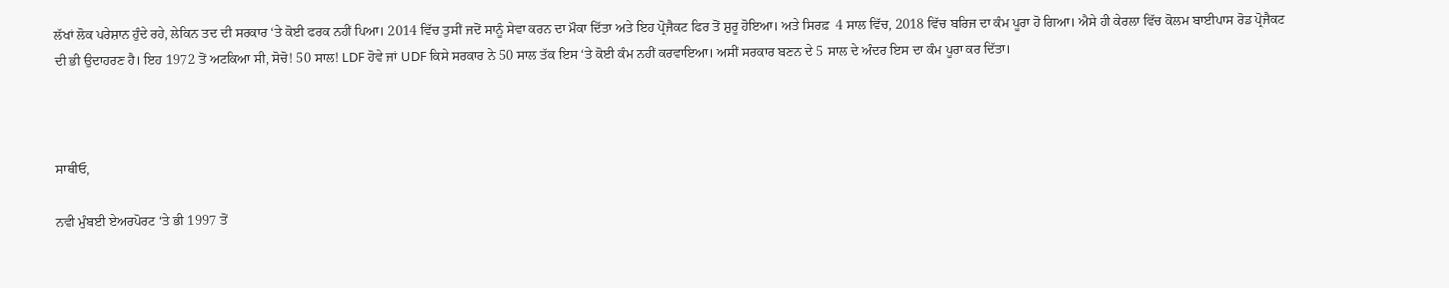ਲੱਖਾਂ ਲੋਕ ਪਰੇਸ਼ਾਨ ਹੁੰਦੇ ਰਹੇ, ਲੇਕਿਨ ਤਦ ਦੀ ਸਰਕਾਰ ‘ਤੇ ਕੋਈ ਫਰਕ ਨਹੀਂ ਪਿਆ। 2014 ਵਿੱਚ ਤੁਸੀਂ ਜਦੋਂ ਸਾਨੂੰ ਸੇਵਾ ਕਰਨ ਦਾ ਮੌਕਾ ਦਿੱਤਾ ਅਤੇ ਇਹ ਪ੍ਰੋਜੈਕਟ ਫਿਰ ਤੋਂ ਸ਼ੁਰੂ ਹੋਇਆ। ਅਤੇ ਸਿਰਫ਼  4 ਸਾਲ ਵਿੱਚ, 2018 ਵਿੱਚ ਬਰਿਜ ਦਾ ਕੰਮ ਪੂਰਾ ਹੋ ਗਿਆ। ਐਸੇ ਹੀ ਕੇਰਲਾ ਵਿੱਚ ਕੋਲਮ ਬਾਈਪਾਸ ਰੋਡ ਪ੍ਰੋਜੈਕਟ ਦੀ ਭੀ ਉਦਾਹਰਣ ਹੈ। ਇਹ 1972 ਤੋਂ ਅਟਕਿਆ ਸੀ, ਸੋਚੋ! 50 ਸਾਲ! LDF ਹੋਵੇ ਜਾਂ UDF ਕਿਸੇ ਸਰਕਾਰ ਨੇ 50 ਸਾਲ ਤੱਕ ਇਸ ‘ਤੇ ਕੋਈ ਕੰਮ ਨਹੀਂ ਕਰਵਾਇਆ। ਅਸੀਂ ਸਰਕਾਰ ਬਣਨ ਦੇ 5 ਸਾਲ ਦੇ ਅੰਦਰ ਇਸ ਦਾ ਕੰਮ ਪੂਰਾ ਕਰ ਦਿੱਤਾ।



ਸਾਥੀਓ,

ਨਵੀ ਮੁੰਬਈ ਏਅਰਪੋਰਟ ‘ਤੇ ਭੀ 1997 ਤੋਂ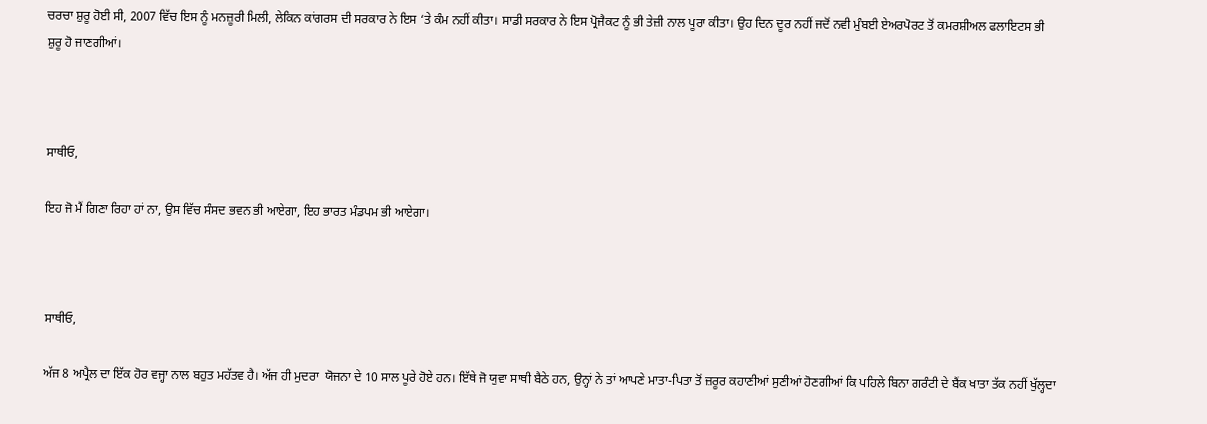ਚਰਚਾ ਸ਼ੁਰੂ ਹੋਈ ਸੀ, 2007 ਵਿੱਚ ਇਸ ਨੂੰ ਮਨਜ਼ੂਰੀ ਮਿਲੀ, ਲੇਕਿਨ ਕਾਂਗਰਸ ਦੀ ਸਰਕਾਰ ਨੇ ਇਸ ‘ਤੇ ਕੰਮ ਨਹੀਂ ਕੀਤਾ। ਸਾਡੀ ਸਰਕਾਰ ਨੇ ਇਸ ਪ੍ਰੋਜੈਕਟ ਨੂੰ ਭੀ ਤੇਜ਼ੀ ਨਾਲ ਪੂਰਾ ਕੀਤਾ। ਉਹ ਦਿਨ ਦੂਰ ਨਹੀਂ ਜਦੋਂ ਨਵੀ ਮੁੰਬਈ ਏਅਰਪੋਰਟ ਤੋਂ ਕਮਰਸ਼ੀਅਲ ਫਲਾਇਟਸ ਭੀ ਸ਼ੁਰੂ ਹੋ ਜਾਣਗੀਆਂ।



ਸਾਥੀਓ,

ਇਹ ਜੋ ਮੈਂ ਗਿਣਾ ਰਿਹਾ ਹਾਂ ਨਾ, ਉਸ ਵਿੱਚ ਸੰਸਦ ਭਵਨ ਭੀ ਆਏਗਾ, ਇਹ ਭਾਰਤ ਮੰਡਪਮ ਭੀ ਆਏਗਾ।



ਸਾਥੀਓ,

ਅੱਜ 8 ਅਪ੍ਰੈਲ ਦਾ ਇੱਕ ਹੋਰ ਵਜ੍ਹਾ ਨਾਲ ਬਹੁਤ ਮਹੱਤਵ ਹੈ। ਅੱਜ ਹੀ ਮੁਦਰਾ  ਯੋਜਨਾ ਦੇ 10 ਸਾਲ ਪੂਰੇ ਹੋਏ ਹਨ। ਇੱਥੇ ਜੋ ਯੁਵਾ ਸਾਥੀ ਬੈਠੇ ਹਨ, ਉਨ੍ਹਾਂ ਨੇ ਤਾਂ ਆਪਣੇ ਮਾਤਾ-ਪਿਤਾ ਤੋਂ ਜ਼ਰੂਰ ਕਹਾਣੀਆਂ ਸੁਣੀਆਂ ਹੋਣਗੀਆਂ ਕਿ ਪਹਿਲੇ ਬਿਨਾ ਗਰੰਟੀ ਦੇ ਬੈਂਕ ਖਾਤਾ ਤੱਕ ਨਹੀਂ ਖੁੱਲ੍ਹਦਾ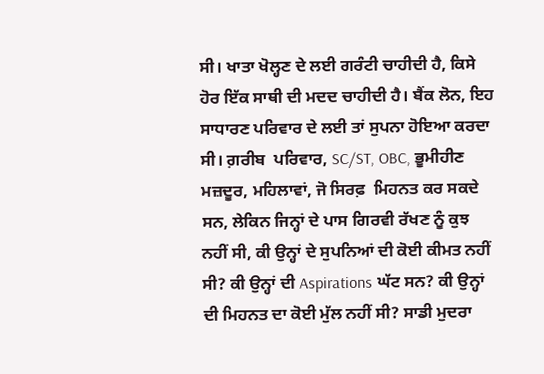ਸੀ। ਖਾਤਾ ਖੋਲ੍ਹਣ ਦੇ ਲਈ ਗਰੰਟੀ ਚਾਹੀਦੀ ਹੈ, ਕਿਸੇ ਹੋਰ ਇੱਕ ਸਾਥੀ ਦੀ ਮਦਦ ਚਾਹੀਦੀ ਹੈ। ਬੈਂਕ ਲੋਨ, ਇਹ ਸਾਧਾਰਣ ਪਰਿਵਾਰ ਦੇ ਲਈ ਤਾਂ ਸੁਪਨਾ ਹੋਇਆ ਕਰਦਾ ਸੀ। ਗ਼ਰੀਬ  ਪਰਿਵਾਰ, SC/ST, OBC, ਭੂਮੀਹੀਣ ਮਜ਼ਦੂਰ, ਮਹਿਲਾਵਾਂ, ਜੋ ਸਿਰਫ਼  ਮਿਹਨਤ ਕਰ ਸਕਦੇ ਸਨ, ਲੇਕਿਨ ਜਿਨ੍ਹਾਂ ਦੇ ਪਾਸ ਗਿਰਵੀ ਰੱਖਣ ਨੂੰ ਕੁਝ ਨਹੀਂ ਸੀ, ਕੀ ਉਨ੍ਹਾਂ ਦੇ ਸੁਪਨਿਆਂ ਦੀ ਕੋਈ ਕੀਮਤ ਨਹੀਂ ਸੀ? ਕੀ ਉਨ੍ਹਾਂ ਦੀ Aspirations ਘੱਟ ਸਨ? ਕੀ ਉਨ੍ਹਾਂ ਦੀ ਮਿਹਨਤ ਦਾ ਕੋਈ ਮੁੱਲ ਨਹੀਂ ਸੀ? ਸਾਡੀ ਮੁਦਰਾ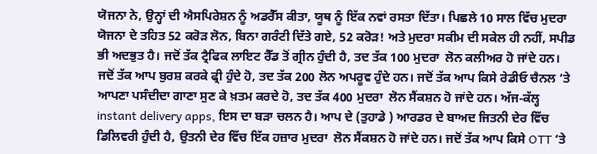ਯੋਜਨਾ ਨੇ, ਉਨ੍ਹਾਂ ਦੀ ਐਸਪਿਰੇਸ਼ਨ ਨੂੰ ਅਡਰੈੱਸ ਕੀਤਾ, ਯੂਥ ਨੂੰ ਇੱਕ ਨਵਾਂ ਰਸਤਾ ਦਿੱਤਾ। ਪਿਛਲੇ 10 ਸਾਲ ਵਿੱਚ ਮੁਦਰਾ  ਯੋਜਨਾ ਦੇ ਤਹਿਤ 52 ਕਰੋੜ ਲੋਨ, ਬਿਨਾ ਗਰੰਟੀ ਦਿੱਤੇ ਗਏ, 52 ਕਰੋੜ! ਅਤੇ ਮੁਦਰਾ ਸਕੀਮ ਦੀ ਸਕੇਲ ਹੀ ਨਹੀਂ, ਸਪੀਡ ਭੀ ਅਦਭੁਤ ਹੈ। ਜਦੋਂ ਤੱਕ ਟ੍ਰੈਫਿਕ ਲਾਇਟ ਰੈੱਡ ਤੋਂ ਗ੍ਰੀਨ ਹੁੰਦੀ ਹੈ, ਤਦ ਤੱਕ 100 ਮੁਦਰਾ  ਲੋਨ ਕਲੀਅਰ ਹੋ ਜਾਂਦੇ ਹਨ। ਜਦੋਂ ਤੱਕ ਆਪ ਬੁਰਸ਼ ਕਰਕੇ ਫ੍ਰੀ ਹੁੰਦੇ ਹੋ, ਤਦ ਤੱਕ 200 ਲੋਨ ਅਪਰੂਵ ਹੁੰਦੇ ਹਨ। ਜਦੋਂ ਤੱਕ ਆਪ ਕਿਸੇ ਰੇਡੀਓ ਚੈਨਲ ‘ਤੇ ਆਪਣਾ ਪਸੰਦੀਦਾ ਗਾਣਾ ਸੁਣ ਕੇ ਖ਼ਤਮ ਕਰਦੇ ਹੋ, ਤਦ ਤੱਕ 400 ਮੁਦਰਾ  ਲੋਨ ਸੈਂਕਸ਼ਨ ਹੋ ਜਾਂਦੇ ਹਨ। ਅੱਜ-ਕੱਲ੍ਹ instant delivery apps, ਇਸ ਦਾ ਬੜਾ ਚਲਨ ਹੈ। ਆਪ ਦੇ (ਤੁਹਾਡੇ ) ਆਰਡਰ ਦੇ ਬਾਅਦ ਜਿਤਨੀ ਦੇਰ ਵਿੱਚ ਡਿਲਿਵਰੀ ਹੁੰਦੀ ਹੈ, ਉਤਨੀ ਦੇਰ ਵਿੱਚ ਇੱਕ ਹਜ਼ਾਰ ਮੁਦਰਾ  ਲੋਨ ਸੈਂਕਸ਼ਨ ਹੋ ਜਾਂਦੇ ਹਨ। ਜਦੋਂ ਤੱਕ ਆਪ ਕਿਸੇ OTT ‘ਤੇ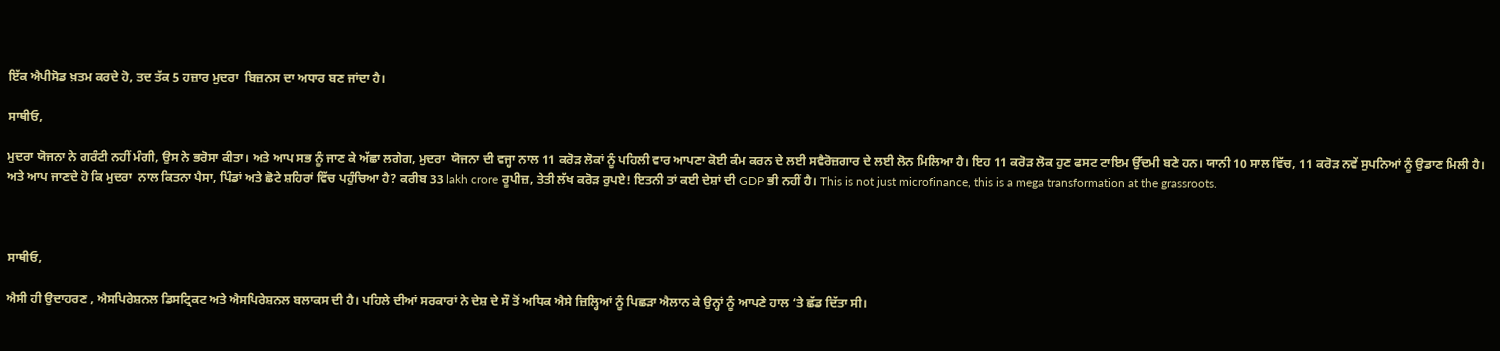ਇੱਕ ਐਪੀਸੋਡ ਖ਼ਤਮ ਕਰਦੇ ਹੋ, ਤਦ ਤੱਕ 5 ਹਜ਼ਾਰ ਮੁਦਰਾ  ਬਿਜ਼ਨਸ ਦਾ ਅਧਾਰ ਬਣ ਜਾਂਦਾ ਹੈ।

ਸਾਥੀਓ,

ਮੁਦਰਾ ਯੋਜਨਾ ਨੇ ਗਰੰਟੀ ਨਹੀਂ ਮੰਗੀ, ਉਸ ਨੇ ਭਰੋਸਾ ਕੀਤਾ। ਅਤੇ ਆਪ ਸਭ ਨੂੰ ਜਾਣ ਕੇ ਅੱਛਾ ਲਗੇਗ, ਮੁਦਰਾ  ਯੋਜਨਾ ਦੀ ਵਜ੍ਹਾ ਨਾਲ 11 ਕਰੋੜ ਲੋਕਾਂ ਨੂੰ ਪਹਿਲੀ ਵਾਰ ਆਪਣਾ ਕੋਈ ਕੰਮ ਕਰਨ ਦੇ ਲਈ ਸਵੈਰੋਜ਼ਗਾਰ ਦੇ ਲਈ ਲੋਨ ਮਿਲਿਆ ਹੈ। ਇਹ 11 ਕਰੋੜ ਲੋਕ ਹੁਣ ਫਸਟ ਟਾਇਮ ਉੱਦਮੀ ਬਣੇ ਹਨ। ਯਾਨੀ 10 ਸਾਲ ਵਿੱਚ, 11 ਕਰੋੜ ਨਵੇਂ ਸੁਪਨਿਆਂ ਨੂੰ ਉਡਾਣ ਮਿਲੀ ਹੈ। ਅਤੇ ਆਪ ਜਾਣਦੇ ਹੋ ਕਿ ਮੁਦਰਾ  ਨਾਲ ਕਿਤਨਾ ਪੈਸਾ, ਪਿੰਡਾਂ ਅਤੇ ਛੋਟੇ ਸ਼ਹਿਰਾਂ ਵਿੱਚ ਪਹੁੰਚਿਆ ਹੈ? ਕਰੀਬ 33 lakh crore ਰੂਪੀਜ਼, ਤੇਤੀ ਲੱਖ ਕਰੋੜ ਰੁਪਏ! ਇਤਨੀ ਤਾਂ ਕਈ ਦੇਸ਼ਾਂ ਦੀ GDP ਭੀ ਨਹੀਂ ਹੈ। This is not just microfinance, this is a mega transformation at the grassroots.



ਸਾਥੀਓ,

ਐਸੀ ਹੀ ਉਦਾਹਰਣ , ਐਸਪਿਰੇਸ਼ਨਲ ਡਿਸਟ੍ਰਿਕਟ ਅਤੇ ਐਸਪਿਰੇਸ਼ਨਲ ਬਲਾਕਸ ਦੀ ਹੈ। ਪਹਿਲੇ ਦੀਆਂ ਸਰਕਾਰਾਂ ਨੇ ਦੇਸ਼ ਦੇ ਸੌ ਤੋਂ ਅਧਿਕ ਐਸੇ ਜ਼ਿਲ੍ਹਿਆਂ ਨੂੰ ਪਿਛੜਾ ਐਲਾਨ ਕੇ ਉਨ੍ਹਾਂ ਨੂੰ ਆਪਣੇ ਹਾਲ ‘ਤੇ ਛੱਡ ਦਿੱਤਾ ਸੀ।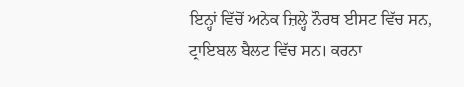ਇਨ੍ਹਾਂ ਵਿੱਚੋਂ ਅਨੇਕ ਜ਼ਿਲ੍ਹੇ ਨੌਰਥ ਈਸਟ ਵਿੱਚ ਸਨ, ਟ੍ਰਾਇਬਲ ਬੈਲਟ ਵਿੱਚ ਸਨ। ਕਰਨਾ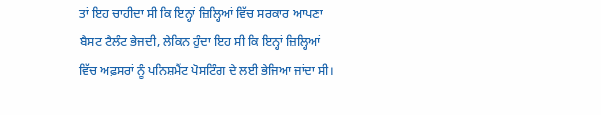ਤਾਂ ਇਹ ਚਾਹੀਦਾ ਸੀ ਕਿ ਇਨ੍ਹਾਂ ਜ਼ਿਲ੍ਹਿਆਂ ਵਿੱਚ ਸਰਕਾਰ ਆਪਣਾ ਬੈਸਟ ਟੈਲੰਟ ਭੇਜਦੀ, ਲੇਕਿਨ ਹੁੰਦਾ ਇਹ ਸੀ ਕਿ ਇਨ੍ਹਾਂ ਜ਼ਿਲ੍ਹਿਆਂ ਵਿੱਚ ਅਫ਼ਸਰਾਂ ਨੂੰ ਪਨਿਸ਼ਮੈਂਟ ਪੋਸਟਿੰਗ ਦੇ ਲਈ ਭੇਜਿਆ ਜਾਂਦਾ ਸੀ।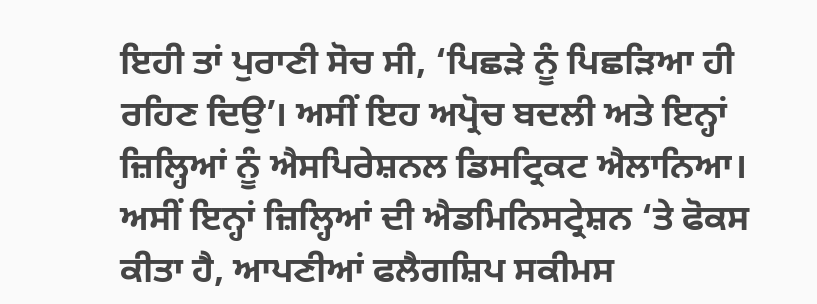ਇਹੀ ਤਾਂ ਪੁਰਾਣੀ ਸੋਚ ਸੀ, ‘ਪਿਛੜੇ ਨੂੰ ਪਿਛੜਿਆ ਹੀ ਰਹਿਣ ਦਿਉ’। ਅਸੀਂ ਇਹ ਅਪ੍ਰੋਚ ਬਦਲੀ ਅਤੇ ਇਨ੍ਹਾਂ  ਜ਼ਿਲ੍ਹਿਆਂ ਨੂੰ ਐਸਪਿਰੇਸ਼ਨਲ ਡਿਸਟ੍ਰਿਕਟ ਐਲਾਨਿਆ। ਅਸੀਂ ਇਨ੍ਹਾਂ ਜ਼ਿਲ੍ਹਿਆਂ ਦੀ ਐਡਮਿਨਿਸਟ੍ਰੇਸ਼ਨ ‘ਤੇ ਫੋਕਸ ਕੀਤਾ ਹੈ, ਆਪਣੀਆਂ ਫਲੈਗਸ਼ਿਪ ਸਕੀਮਸ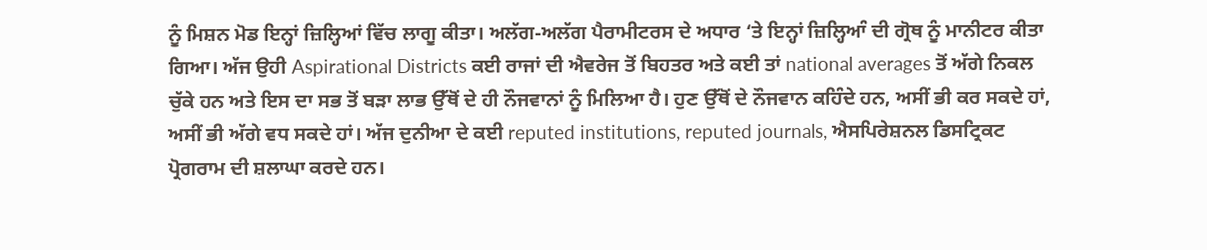ਨੂੰ ਮਿਸ਼ਨ ਮੋਡ ਇਨ੍ਹਾਂ ਜ਼ਿਲ੍ਹਿਆਂ ਵਿੱਚ ਲਾਗੂ ਕੀਤਾ। ਅਲੱਗ-ਅਲੱਗ ਪੈਰਾਮੀਟਰਸ ਦੇ ਅਧਾਰ ‘ਤੇ ਇਨ੍ਹਾਂ ਜ਼ਿਲ੍ਹਿਆੰ ਦੀ ਗ੍ਰੋਥ ਨੂੰ ਮਾਨੀਟਰ ਕੀਤਾ ਗਿਆ। ਅੱਜ ਉਹੀ Aspirational Districts ਕਈ ਰਾਜਾਂ ਦੀ ਐਵਰੇਜ ਤੋਂ ਬਿਹਤਰ ਅਤੇ ਕਈ ਤਾਂ national averages ਤੋਂ ਅੱਗੇ ਨਿਕਲ ਚੁੱਕੇ ਹਨ ਅਤੇ ਇਸ ਦਾ ਸਭ ਤੋਂ ਬੜਾ ਲਾਭ ਉੱਥੋਂ ਦੇ ਹੀ ਨੌਜਵਾਨਾਂ ਨੂੰ ਮਿਲਿਆ ਹੈ। ਹੁਣ ਉੱਥੋਂ ਦੇ ਨੌਜਵਾਨ ਕਹਿੰਦੇ ਹਨ, ਅਸੀਂ ਭੀ ਕਰ ਸਕਦੇ ਹਾਂ, ਅਸੀਂ ਭੀ ਅੱਗੇ ਵਧ ਸਕਦੇ ਹਾਂ। ਅੱਜ ਦੁਨੀਆ ਦੇ ਕਈ reputed institutions, reputed journals, ਐਸਪਿਰੇਸ਼ਨਲ ਡਿਸਟ੍ਰਿਕਟ ਪ੍ਰੋਗਰਾਮ ਦੀ ਸ਼ਲਾਘਾ ਕਰਦੇ ਹਨ।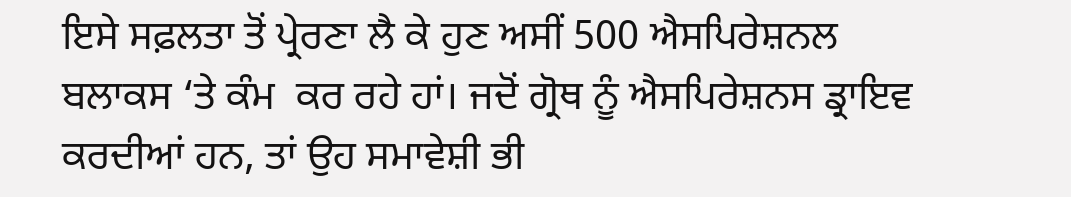ਇਸੇ ਸਫ਼ਲਤਾ ਤੋਂ ਪ੍ਰੇਰਣਾ ਲੈ ਕੇ ਹੁਣ ਅਸੀਂ 500 ਐਸਪਿਰੇਸ਼ਨਲ ਬਲਾਕਸ ‘ਤੇ ਕੰਮ  ਕਰ ਰਹੇ ਹਾਂ। ਜਦੋਂ ਗ੍ਰੋਥ ਨੂੰ ਐਸਪਿਰੇਸ਼ਨਸ ਡ੍ਰਾਇਵ ਕਰਦੀਆਂ ਹਨ, ਤਾਂ ਉਹ ਸਮਾਵੇਸ਼ੀ ਭੀ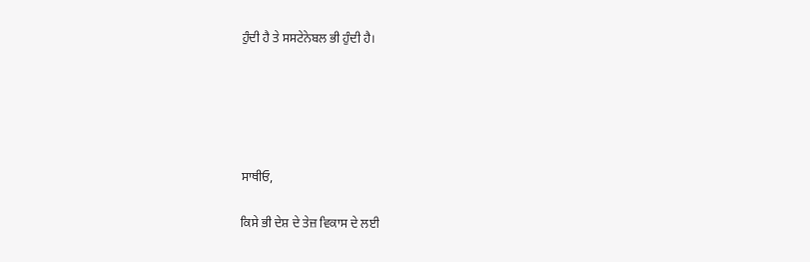ਹੁੰਦੀ ਹੈ ਤੇ ਸਸਟੇਨੇਬਲ ਭੀ ਹੁੰਦੀ ਹੈ।





ਸਾਥੀਓ,

ਕਿਸੇ ਭੀ ਦੇਸ਼ ਦੇ ਤੇਜ਼ ਵਿਕਾਸ ਦੇ ਲਈ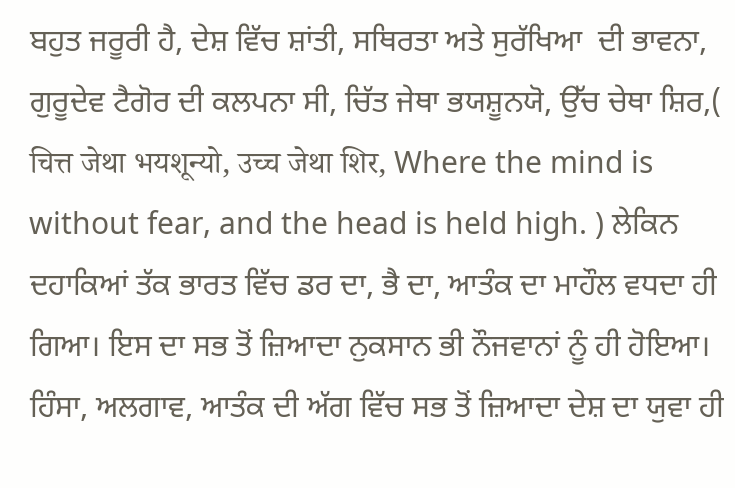ਬਹੁਤ ਜਰੂਰੀ ਹੈ, ਦੇਸ਼ ਵਿੱਚ ਸ਼ਾਂਤੀ, ਸਥਿਰਤਾ ਅਤੇ ਸੁਰੱਖਿਆ  ਦੀ ਭਾਵਨਾ, ਗੁਰੂਦੇਵ ਟੈਗੋਰ ਦੀ ਕਲਪਨਾ ਸੀ, ਚਿੱਤ ਜੇਥਾ ਭਯਸ਼ੂਨਯੋ, ਉੱਚ ਚੇਥਾ ਸ਼ਿਰ,( चित्त जेथा भयशून्यो, उच्च जेथा शिर, Where the mind is without fear, and the head is held high. ) ਲੇਕਿਨ ਦਹਾਕਿਆਂ ਤੱਕ ਭਾਰਤ ਵਿੱਚ ਡਰ ਦਾ, ਭੈ ਦਾ, ਆਤੰਕ ਦਾ ਮਾਹੌਲ ਵਧਦਾ ਹੀ ਗਿਆ। ਇਸ ਦਾ ਸਭ ਤੋਂ ਜ਼ਿਆਦਾ ਨੁਕਸਾਨ ਭੀ ਨੌਜਵਾਨਾਂ ਨੂੰ ਹੀ ਹੋਇਆ। ਹਿੰਸਾ, ਅਲਗਾਵ, ਆਤੰਕ ਦੀ ਅੱਗ ਵਿੱਚ ਸਭ ਤੋਂ ਜ਼ਿਆਦਾ ਦੇਸ਼ ਦਾ ਯੁਵਾ ਹੀ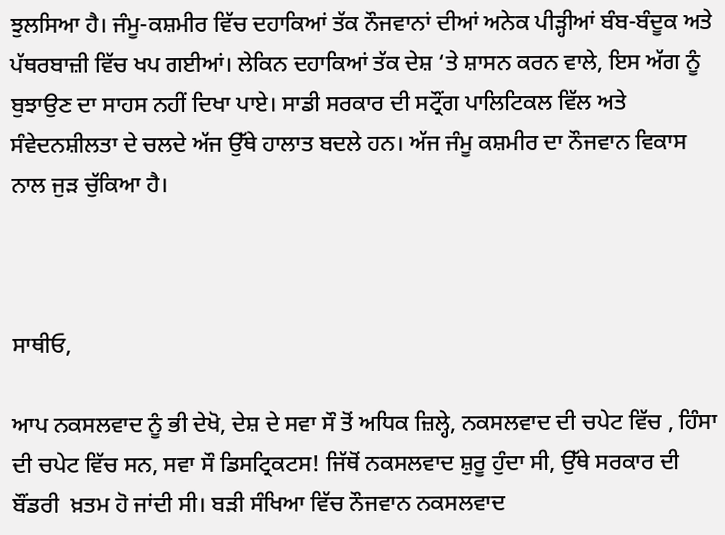ਝੁਲਸਿਆ ਹੈ। ਜੰਮੂ-ਕਸ਼ਮੀਰ ਵਿੱਚ ਦਹਾਕਿਆਂ ਤੱਕ ਨੌਜਵਾਨਾਂ ਦੀਆਂ ਅਨੇਕ ਪੀੜ੍ਹੀਆਂ ਬੰਬ-ਬੰਦੂਕ ਅਤੇ ਪੱਥਰਬਾਜ਼ੀ ਵਿੱਚ ਖਪ ਗਈਆਂ। ਲੇਕਿਨ ਦਹਾਕਿਆਂ ਤੱਕ ਦੇਸ਼ ‘ਤੇ ਸ਼ਾਸਨ ਕਰਨ ਵਾਲੇ, ਇਸ ਅੱਗ ਨੂੰ ਬੁਝਾਉਣ ਦਾ ਸਾਹਸ ਨਹੀਂ ਦਿਖਾ ਪਾਏ। ਸਾਡੀ ਸਰਕਾਰ ਦੀ ਸਟ੍ਰੌਂਗ ਪਾਲਿਟਿਕਲ ਵਿੱਲ ਅਤੇ ਸੰਵੇਦਨਸ਼ੀਲਤਾ ਦੇ ਚਲਦੇ ਅੱਜ ਉੱਥੇ ਹਾਲਾਤ ਬਦਲੇ ਹਨ। ਅੱਜ ਜੰਮੂ ਕਸ਼ਮੀਰ ਦਾ ਨੌਜਵਾਨ ਵਿਕਾਸ ਨਾਲ ਜੁੜ ਚੁੱਕਿਆ ਹੈ।



ਸਾਥੀਓ,

ਆਪ ਨਕਸਲਵਾਦ ਨੂੰ ਭੀ ਦੇਖੋ, ਦੇਸ਼ ਦੇ ਸਵਾ ਸੌ ਤੋਂ ਅਧਿਕ ਜ਼ਿਲ੍ਹੇ, ਨਕਸਲਵਾਦ ਦੀ ਚਪੇਟ ਵਿੱਚ , ਹਿੰਸਾ ਦੀ ਚਪੇਟ ਵਿੱਚ ਸਨ, ਸਵਾ ਸੌ ਡਿਸਟ੍ਰਿਕਟਸ! ਜਿੱਥੋਂ ਨਕਸਲਵਾਦ ਸ਼ੁਰੂ ਹੁੰਦਾ ਸੀ, ਉੱਥੇ ਸਰਕਾਰ ਦੀ ਬੌਂਡਰੀ  ਖ਼ਤਮ ਹੋ ਜਾਂਦੀ ਸੀ। ਬੜੀ ਸੰਖਿਆ ਵਿੱਚ ਨੌਜਵਾਨ ਨਕਸਲਵਾਦ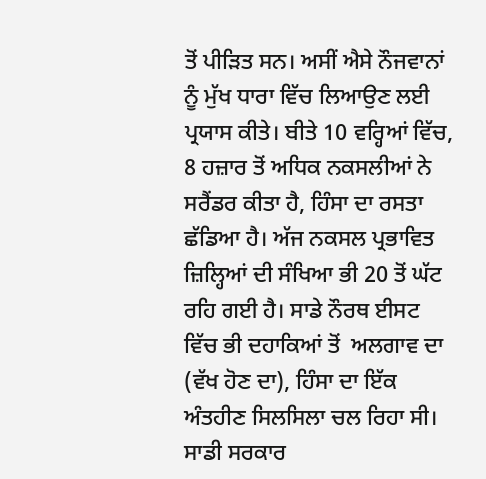ਤੋਂ ਪੀੜਿਤ ਸਨ। ਅਸੀਂ ਐਸੇ ਨੌਜਵਾਨਾਂ ਨੂੰ ਮੁੱਖ ਧਾਰਾ ਵਿੱਚ ਲਿਆਉਣ ਲਈ ਪ੍ਰਯਾਸ ਕੀਤੇ। ਬੀਤੇ 10 ਵਰ੍ਹਿਆਂ ਵਿੱਚ, 8 ਹਜ਼ਾਰ ਤੋਂ ਅਧਿਕ ਨਕਸਲੀਆਂ ਨੇ ਸਰੈਂਡਰ ਕੀਤਾ ਹੈ, ਹਿੰਸਾ ਦਾ ਰਸਤਾ ਛੱਡਿਆ ਹੈ। ਅੱਜ ਨਕਸਲ ਪ੍ਰਭਾਵਿਤ ਜ਼ਿਲ੍ਹਿਆਂ ਦੀ ਸੰਖਿਆ ਭੀ 20 ਤੋਂ ਘੱਟ ਰਹਿ ਗਈ ਹੈ। ਸਾਡੇ ਨੌਰਥ ਈਸਟ ਵਿੱਚ ਭੀ ਦਹਾਕਿਆਂ ਤੋਂ  ਅਲਗਾਵ ਦਾ (ਵੱਖ ਹੋਣ ਦਾ), ਹਿੰਸਾ ਦਾ ਇੱਕ ਅੰਤਹੀਣ ਸਿਲਸਿਲਾ ਚਲ ਰਿਹਾ ਸੀ। ਸਾਡੀ ਸਰਕਾਰ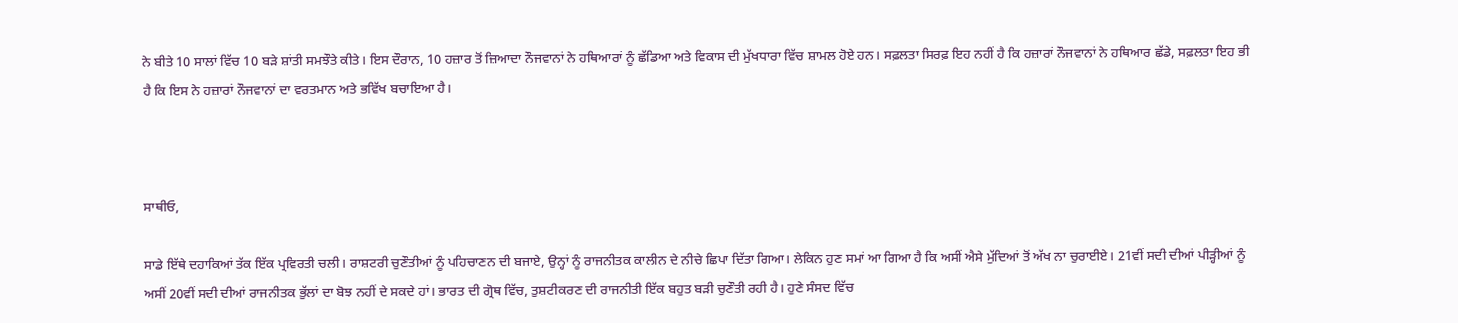ਨੇ ਬੀਤੇ 10 ਸਾਲਾਂ ਵਿੱਚ 10 ਬੜੇ ਸ਼ਾਂਤੀ ਸਮਝੌਤੇ ਕੀਤੇ। ਇਸ ਦੌਰਾਨ, 10 ਹਜ਼ਾਰ ਤੋਂ ਜ਼ਿਆਦਾ ਨੌਜਵਾਨਾਂ ਨੇ ਹਥਿਆਰਾਂ ਨੂੰ ਛੱਡਿਆ ਅਤੇ ਵਿਕਾਸ ਦੀ ਮੁੱਖਧਾਰਾ ਵਿੱਚ ਸ਼ਾਮਲ ਹੋਏ ਹਨ। ਸਫ਼ਲਤਾ ਸਿਰਫ਼ ਇਹ ਨਹੀਂ ਹੈ ਕਿ ਹਜ਼ਾਰਾਂ ਨੌਜਵਾਨਾਂ ਨੇ ਹਥਿਆਰ ਛੱਡੇ, ਸਫ਼ਲਤਾ ਇਹ ਭੀ ਹੈ ਕਿ ਇਸ ਨੇ ਹਜ਼ਾਰਾਂ ਨੌਜਵਾਨਾਂ ਦਾ ਵਰਤਮਾਨ ਅਤੇ ਭਵਿੱਖ ਬਚਾਇਆ ਹੈ।



ਸਾਥੀਓ,

ਸਾਡੇ ਇੱਥੇ ਦਹਾਕਿਆਂ ਤੱਕ ਇੱਕ ਪ੍ਰਵਿਰਤੀ ਚਲੀ। ਰਾਸ਼ਟਰੀ ਚੁਣੌਤੀਆਂ ਨੂੰ ਪਹਿਚਾਣਨ ਦੀ ਬਜਾਏ, ਉਨ੍ਹਾਂ ਨੂੰ ਰਾਜਨੀਤਕ ਕਾਲੀਨ ਦੇ ਨੀਚੇ ਛਿਪਾ ਦਿੱਤਾ ਗਿਆ। ਲੇਕਿਨ ਹੁਣ ਸਮਾਂ ਆ ਗਿਆ ਹੈ ਕਿ ਅਸੀਂ ਐਸੇ ਮੁੱਦਿਆਂ ਤੋਂ ਅੱਖ ਨਾ ਚੁਰਾਈਏ। 21ਵੀਂ ਸਦੀ ਦੀਆਂ ਪੀੜ੍ਹੀਆਂ ਨੂੰ ਅਸੀਂ 20ਵੀਂ ਸਦੀ ਦੀਆਂ ਰਾਜਨੀਤਕ ਭੁੱਲਾਂ ਦਾ ਬੋਝ ਨਹੀਂ ਦੇ ਸਕਦੇ ਹਾਂ। ਭਾਰਤ ਦੀ ਗ੍ਰੋਥ ਵਿੱਚ, ਤੁਸ਼ਟੀਕਰਣ ਦੀ ਰਾਜਨੀਤੀ ਇੱਕ ਬਹੁਤ ਬੜੀ ਚੁਣੌਤੀ ਰਹੀ ਹੈ। ਹੁਣੇ ਸੰਸਦ ਵਿੱਚ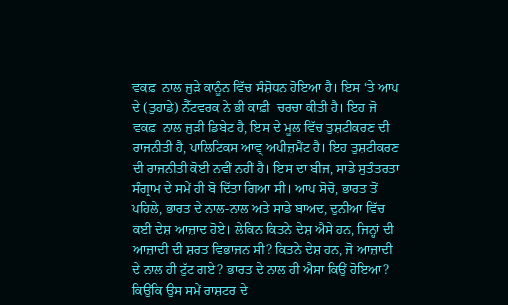ਵਕਫ਼  ਨਾਲ ਜੁੜੇ ਕਾਨੂੰਨ ਵਿੱਚ ਸੰਸ਼ੋਧਨ ਹੋਇਆ ਹੈ। ਇਸ ‘ਤੇ ਆਪ ਦੇ (ਤੁਹਾਡੇ) ਨੈੱਟਵਰਕ ਨੇ ਭੀ ਕਾਫ਼ੀ  ਚਰਚਾ ਕੀਤੀ ਹੈ। ਇਹ ਜੋ ਵਕਫ਼  ਨਾਲ ਜੁੜੀ ਡਿਬੇਟ ਹੈ, ਇਸ ਦੇ ਮੂਲ ਵਿੱਚ ਤੁਸ਼ਟੀਕਰਣ ਦੀ ਰਾਜਨੀਤੀ ਹੈ, ਪਾਲਿਟਿਕਸ ਆਵ੍ ਅਪੀਜ਼ਮੈਂਟ ਹੈ। ਇਹ ਤੁਸ਼ਟੀਕਰਣ ਦੀ ਰਾਜਨੀਤੀ ਕੋਈ ਨਵੀਂ ਨਹੀਂ ਹੈ। ਇਸ ਦਾ ਬੀਜ, ਸਾਡੇ ਸੁਤੰਤਰਤਾ ਸੰਗ੍ਰਾਮ ਦੇ ਸਮੇਂ ਹੀ ਬੋ ਦਿੱਤਾ ਗਿਆ ਸੀ। ਆਪ ਸੋਚੋ, ਭਾਰਤ ਤੋਂ ਪਹਿਲੇ, ਭਾਰਤ ਦੇ ਨਾਲ-ਨਾਲ ਅਤੇ ਸਾਡੇ ਬਾਅਦ, ਦੁਨੀਆ ਵਿੱਚ ਕਈ ਦੇਸ਼ ਆਜ਼ਾਦ ਹੋਏ। ਲੇਕਿਨ ਕਿਤਨੇ ਦੇਸ਼ ਐਸੇ ਹਨ, ਜਿਨ੍ਹਾਂ ਦੀ ਆਜ਼ਾਦੀ ਦੀ ਸ਼ਰਤ ਵਿਭਾਜਨ ਸੀ? ਕਿਤਨੇ ਦੇਸ਼ ਹਨ, ਜੋ ਆਜ਼ਾਦੀ ਦੇ ਨਾਲ ਹੀ ਟੁੱਟ ਗਏ? ਭਾਰਤ ਦੇ ਨਾਲ ਹੀ ਐਸਾ ਕਿਉਂ ਹੋਇਆ? ਕਿਉਂਕਿ ਉਸ ਸਮੇਂ ਰਾਸ਼ਟਰ ਦੇ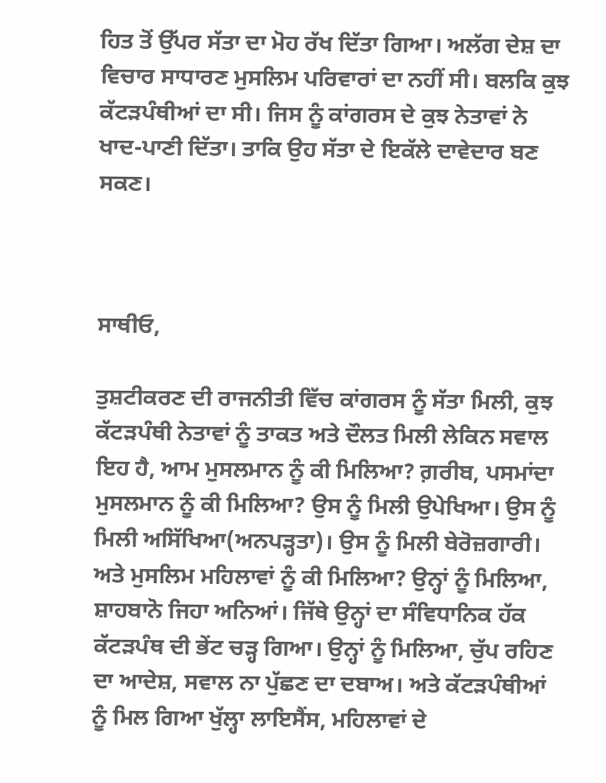ਹਿਤ ਤੋਂ ਉੱਪਰ ਸੱਤਾ ਦਾ ਮੋਹ ਰੱਖ ਦਿੱਤਾ ਗਿਆ। ਅਲੱਗ ਦੇਸ਼ ਦਾ ਵਿਚਾਰ ਸਾਧਾਰਣ ਮੁਸਲਿਮ ਪਰਿਵਾਰਾਂ ਦਾ ਨਹੀਂ ਸੀ। ਬਲਕਿ ਕੁਝ ਕੱਟੜਪੰਥੀਆਂ ਦਾ ਸੀ। ਜਿਸ ਨੂੰ ਕਾਂਗਰਸ ਦੇ ਕੁਝ ਨੇਤਾਵਾਂ ਨੇ ਖਾਦ-ਪਾਣੀ ਦਿੱਤਾ। ਤਾਕਿ ਉਹ ਸੱਤਾ ਦੇ ਇਕੱਲੇ ਦਾਵੇਦਾਰ ਬਣ ਸਕਣ।



ਸਾਥੀਓ,

ਤੁਸ਼ਟੀਕਰਣ ਦੀ ਰਾਜਨੀਤੀ ਵਿੱਚ ਕਾਂਗਰਸ ਨੂੰ ਸੱਤਾ ਮਿਲੀ, ਕੁਝ ਕੱਟੜਪੰਥੀ ਨੇਤਾਵਾਂ ਨੂੰ ਤਾਕਤ ਅਤੇ ਦੌਲਤ ਮਿਲੀ ਲੇਕਿਨ ਸਵਾਲ ਇਹ ਹੈ, ਆਮ ਮੁਸਲਮਾਨ ਨੂੰ ਕੀ ਮਿਲਿਆ? ਗ਼ਰੀਬ, ਪਸਮਾਂਦਾ ਮੁਸਲਮਾਨ ਨੂੰ ਕੀ ਮਿਲਿਆ? ਉਸ ਨੂੰ ਮਿਲੀ ਉਪੇਖਿਆ। ਉਸ ਨੂੰ ਮਿਲੀ ਅਸਿੱਖਿਆ(ਅਨਪੜ੍ਹਤਾ)। ਉਸ ਨੂੰ ਮਿਲੀ ਬੇਰੋਜ਼ਗਾਰੀ। ਅਤੇ ਮੁਸਲਿਮ ਮਹਿਲਾਵਾਂ ਨੂੰ ਕੀ ਮਿਲਿਆ? ਉਨ੍ਹਾਂ ਨੂੰ ਮਿਲਿਆ, ਸ਼ਾਹਬਾਨੋ ਜਿਹਾ ਅਨਿਆਂ। ਜਿੱਥੇ ਉਨ੍ਹਾਂ ਦਾ ਸੰਵਿਧਾਨਿਕ ਹੱਕ ਕੱਟੜਪੰਥ ਦੀ ਭੇਂਟ ਚੜ੍ਹ ਗਿਆ। ਉਨ੍ਹਾਂ ਨੂੰ ਮਿਲਿਆ, ਚੁੱਪ ਰਹਿਣ ਦਾ ਆਦੇਸ਼, ਸਵਾਲ ਨਾ ਪੁੱਛਣ ਦਾ ਦਬਾਅ। ਅਤੇ ਕੱਟੜਪੰਥੀਆਂ ਨੂੰ ਮਿਲ ਗਿਆ ਖੁੱਲ੍ਹਾ ਲਾਇਸੈਂਸ, ਮਹਿਲਾਵਾਂ ਦੇ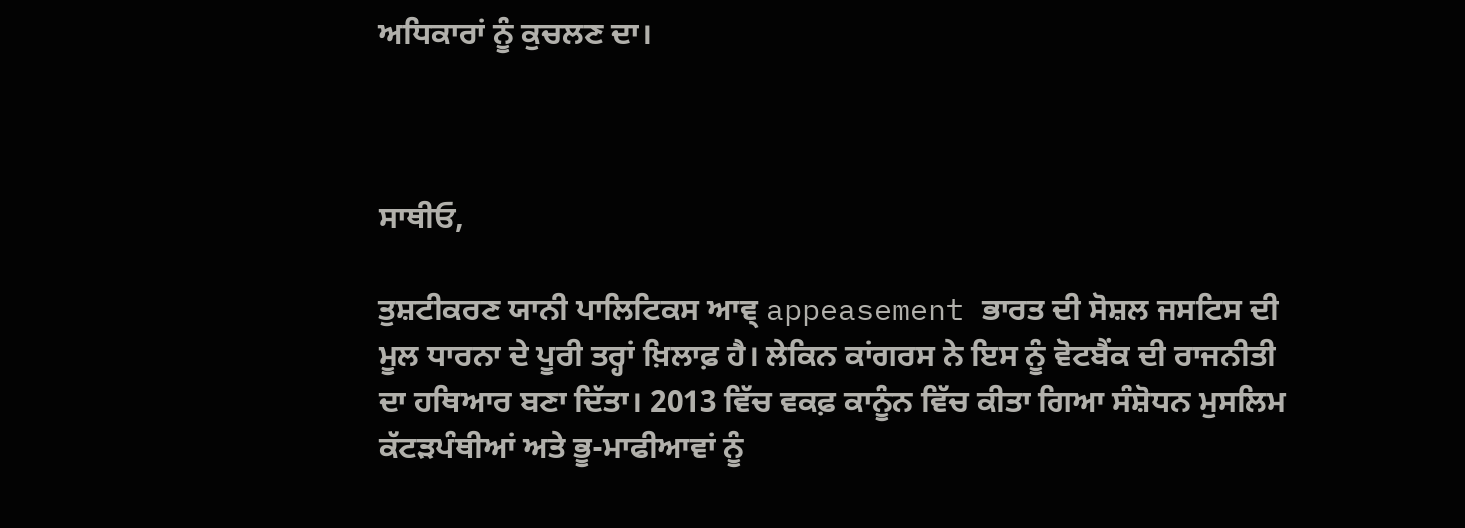ਅਧਿਕਾਰਾਂ ਨੂੰ ਕੁਚਲਣ ਦਾ।



ਸਾਥੀਓ,

ਤੁਸ਼ਟੀਕਰਣ ਯਾਨੀ ਪਾਲਿਟਿਕਸ ਆਵ੍ appeasement ਭਾਰਤ ਦੀ ਸੋਸ਼ਲ ਜਸਟਿਸ ਦੀ ਮੂਲ ਧਾਰਨਾ ਦੇ ਪੂਰੀ ਤਰ੍ਹਾਂ ਖ਼ਿਲਾਫ਼ ਹੈ। ਲੇਕਿਨ ਕਾਂਗਰਸ ਨੇ ਇਸ ਨੂੰ ਵੋਟਬੈਂਕ ਦੀ ਰਾਜਨੀਤੀ ਦਾ ਹਥਿਆਰ ਬਣਾ ਦਿੱਤਾ। 2013 ਵਿੱਚ ਵਕਫ਼ ਕਾਨੂੰਨ ਵਿੱਚ ਕੀਤਾ ਗਿਆ ਸੰਸ਼ੋਧਨ ਮੁਸਲਿਮ ਕੱਟੜਪੰਥੀਆਂ ਅਤੇ ਭੂ-ਮਾਫੀਆਵਾਂ ਨੂੰ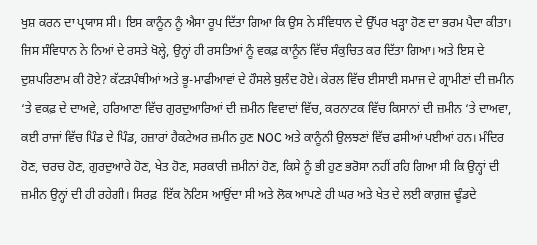ਖੁਸ਼ ਕਰਨ ਦਾ ਪ੍ਰਯਾਸ ਸੀ। ਇਸ ਕਾਨੂੰਨ ਨੂੰ ਐਸਾ ਰੂਪ ਦਿੱਤਾ ਗਿਆ ਕਿ ਉਸ ਨੇ ਸੰਵਿਧਾਨ ਦੇ ਉੱਪਰ ਖੜ੍ਹਾ ਹੋਣ ਦਾ ਭਰਮ ਪੈਦਾ ਕੀਤਾ। ਜਿਸ ਸੰਵਿਧਾਨ ਨੇ ਨਿਆਂ ਦੇ ਰਸਤੇ ਖੋਲ੍ਹੇ, ਉਨ੍ਹਾਂ ਹੀ ਰਸਤਿਆਂ ਨੂੰ ਵਕਫ਼ ਕਾਨੂੰਨ ਵਿੱਚ ਸੰਕੁਚਿਤ ਕਰ ਦਿੱਤਾ ਗਿਆ। ਅਤੇ ਇਸ ਦੇ ਦੁਸ਼ਪਰਿਣਾਮ ਕੀ ਹੋਏ? ਕੱਟੜਪੰਥੀਆਂ ਅਤੇ ਭੂ-ਮਾਫੀਆਵਾਂ ਦੇ ਹੌਸਲੇ ਬੁਲੰਦ ਹੋਏ। ਕੇਰਲ ਵਿੱਚ ਈਸਾਈ ਸਮਾਜ ਦੇ ਗ੍ਰਾਮੀਣਾਂ ਦੀ ਜ਼ਮੀਨ ‘ਤੇ ਵਕਫ਼ ਦੇ ਦਾਅਵੇ, ਹਰਿਆਣਾ ਵਿੱਚ ਗੁਰਦੁਆਰਿਆਂ ਦੀ ਜ਼ਮੀਨ ਵਿਵਾਦਾਂ ਵਿੱਚ, ਕਰਨਾਟਕ ਵਿੱਚ ਕਿਸਾਨਾਂ ਦੀ ਜ਼ਮੀਨ ‘ਤੇ ਦਾਅਵਾ, ਕਈ ਰਾਜਾਂ ਵਿੱਚ ਪਿੰਡ ਦੇ ਪਿੰਡ, ਹਜ਼ਾਰਾਂ ਹੈਕਟੇਅਰ ਜ਼ਮੀਨ ਹੁਣ NOC ਅਤੇ ਕਾਨੂੰਨੀ ਉਲਝਣਾਂ ਵਿੱਚ ਫਸੀਆਂ ਪਈਆਂ ਹਨ। ਮੰਦਿਰ ਹੋਣ, ਚਰਚ ਹੋਣ, ਗੁਰਦੁਆਰੇ ਹੋਣ, ਖੇਤ ਹੋਣ, ਸਰਕਾਰੀ ਜ਼ਮੀਨਾਂ ਹੋਣ, ਕਿਸੇ ਨੂੰ ਭੀ ਹੁਣ ਭਰੋਸਾ ਨਹੀਂ ਰਹਿ ਗਿਆ ਸੀ ਕਿ ਉਨ੍ਹਾਂ ਦੀ ਜ਼ਮੀਨ ਉਨ੍ਹਾਂ ਦੀ ਹੀ ਰਹੇਗੀ। ਸਿਰਫ਼  ਇੱਕ ਨੋਟਿਸ ਆਉਂਦਾ ਸੀ ਅਤੇ ਲੋਕ ਆਪਣੇ ਹੀ ਘਰ ਅਤੇ ਖੇਤ ਦੇ ਲਈ ਕਾਗ਼ਜ਼ ਢੂੰਡਦੇ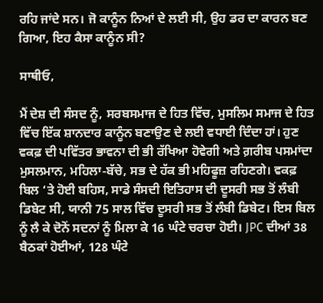ਰਹਿ ਜਾਂਦੇ ਸਨ। ਜੋ ਕਾਨੂੰਨ ਨਿਆਂ ਦੇ ਲਈ ਸੀ, ਉਹ ਡਰ ਦਾ ਕਾਰਨ ਬਣ ਗਿਆ, ਇਹ ਕੈਸਾ ਕਾਨੂੰਨ ਸੀ?

ਸਾਥੀਓ,

ਮੈਂ ਦੇਸ਼ ਦੀ ਸੰਸਦ ਨੂੰ, ਸਰਬਸਮਾਜ ਦੇ ਹਿਤ ਵਿੱਚ, ਮੁਸਲਿਮ ਸਮਾਜ ਦੇ ਹਿਤ ਵਿੱਚ ਇੱਕ ਸ਼ਾਨਦਾਰ ਕਾਨੂੰਨ ਬਣਾਉਣ ਦੇ ਲਈ ਵਧਾਈ ਦਿੰਦਾ ਹਾਂ। ਹੁਣ ਵਕਫ਼ ਦੀ ਪਵਿੱਤਰ ਭਾਵਨਾ ਦੀ ਭੀ ਰੱਖਿਆ ਹੋਵੇਗੀ ਅਤੇ ਗ਼ਰੀਬ ਪਸਮਾਂਦਾ ਮੁਸਲਮਾਨ, ਮਹਿਲਾ-ਬੱਚੇ, ਸਭ ਦੇ ਹੱਕ ਭੀ ਮਹਿਫੂਜ਼ ਰਹਿਣਗੇ। ਵਕਫ਼ ਬਿਲ ‘ਤੇ ਹੋਈ ਬਹਿਸ, ਸਾਡੇ ਸੰਸਦੀ ਇਤਿਹਾਸ ਦੀ ਦੂਸਰੀ ਸਭ ਤੋਂ ਲੰਬੀ ਡਿਬੇਟ ਸੀ, ਯਾਨੀ 75 ਸਾਲ ਵਿੱਚ ਦੂਸਰੀ ਸਭ ਤੋਂ ਲੰਬੀ ਡਿਬੇਟ। ਇਸ ਬਿਲ ਨੂੰ ਲੈ ਕੇ ਦੋਨੋਂ ਸਦਨਾਂ ਨੂੰ ਮਿਲਾ ਕੇ 16 ਘੰਟੇ ਚਰਚਾ ਹੋਈ। JPC ਦੀਆਂ 38 ਬੈਠਕਾਂ ਹੋਈਆਂ, 128 ਘੰਟੇ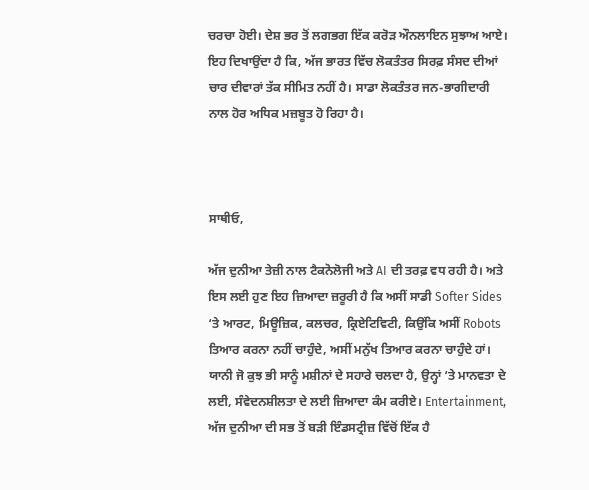ਚਰਚਾ ਹੋਈ। ਦੇਸ਼ ਭਰ ਤੋਂ ਲਗਭਗ ਇੱਕ ਕਰੋੜ ਔਨਲਾਇਨ ਸੁਝਾਅ ਆਏ। ਇਹ ਦਿਖਾਉਂਦਾ ਹੈ ਕਿ, ਅੱਜ ਭਾਰਤ ਵਿੱਚ ਲੋਕਤੰਤਰ ਸਿਰਫ਼ ਸੰਸਦ ਦੀਆਂ ਚਾਰ ਦੀਵਾਰਾਂ ਤੱਕ ਸੀਮਿਤ ਨਹੀਂ ਹੈ। ਸਾਡਾ ਲੋਕਤੰਤਰ ਜਨ-ਭਾਗੀਦਾਰੀ ਨਾਲ ਹੋਰ ਅਧਿਕ ਮਜ਼ਬੂਤ ਹੋ ਰਿਹਾ ਹੈ।



ਸਾਥੀਓ,

ਅੱਜ ਦੁਨੀਆ ਤੇਜ਼ੀ ਨਾਲ ਟੈਕਨੋਲੋਜੀ ਅਤੇ AI ਦੀ ਤਰਫ਼ ਵਧ ਰਹੀ ਹੈ। ਅਤੇ ਇਸ ਲਈ ਹੁਣ ਇਹ ਜ਼ਿਆਦਾ ਜ਼ਰੂਰੀ ਹੈ ਕਿ ਅਸੀਂ ਸਾਡੀ Softer Sides ‘ਤੇ ਆਰਟ, ਮਿਊਜ਼ਿਕ, ਕਲਚਰ, ਕ੍ਰਿਏਟਿਵਿਟੀ, ਕਿਉਂਕਿ ਅਸੀਂ Robots ਤਿਆਰ ਕਰਨਾ ਨਹੀਂ ਚਾਹੁੰਦੇ, ਅਸੀਂ ਮਨੁੱਖ ਤਿਆਰ ਕਰਨਾ ਚਾਹੁੰਦੇ ਹਾਂ। ਯਾਨੀ ਜੋ ਕੁਝ ਭੀ ਸਾਨੂੰ ਮਸ਼ੀਨਾਂ ਦੇ ਸਹਾਰੇ ਚਲਦਾ ਹੈ, ਉਨ੍ਹਾਂ ‘ਤੇ ਮਾਨਵਤਾ ਦੇ ਲਈ, ਸੰਵੇਦਨਸ਼ੀਲਤਾ ਦੇ ਲਈ ਜ਼ਿਆਦਾ ਕੰਮ ਕਰੀਏ। Entertainment, ਅੱਜ ਦੁਨੀਆ ਦੀ ਸਭ ਤੋਂ ਬੜੀ ਇੰਡਸਟ੍ਰੀਜ਼ ਵਿੱਚੋਂ ਇੱਕ ਹੈ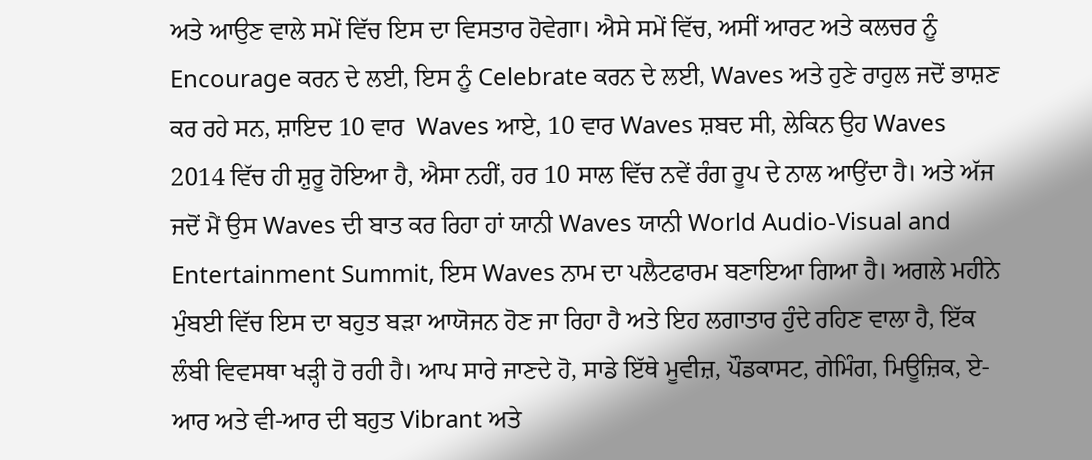ਅਤੇ ਆਉਣ ਵਾਲੇ ਸਮੇਂ ਵਿੱਚ ਇਸ ਦਾ ਵਿਸਤਾਰ ਹੋਵੇਗਾ। ਐਸੇ ਸਮੇਂ ਵਿੱਚ, ਅਸੀਂ ਆਰਟ ਅਤੇ ਕਲਚਰ ਨੂੰ Encourage ਕਰਨ ਦੇ ਲਈ, ਇਸ ਨੂੰ Celebrate ਕਰਨ ਦੇ ਲਈ, Waves ਅਤੇ ਹੁਣੇ ਰਾਹੁਲ ਜਦੋਂ ਭਾਸ਼ਣ ਕਰ ਰਹੇ ਸਨ, ਸ਼ਾਇਦ 10 ਵਾਰ  Waves ਆਏ, 10 ਵਾਰ Waves ਸ਼ਬਦ ਸੀ, ਲੇਕਿਨ ਉਹ Waves 2014 ਵਿੱਚ ਹੀ ਸ਼ੁਰੂ ਹੋਇਆ ਹੈ, ਐਸਾ ਨਹੀਂ, ਹਰ 10 ਸਾਲ ਵਿੱਚ ਨਵੇਂ ਰੰਗ ਰੂਪ ਦੇ ਨਾਲ ਆਉਂਦਾ ਹੈ। ਅਤੇ ਅੱਜ ਜਦੋਂ ਮੈਂ ਉਸ Waves ਦੀ ਬਾਤ ਕਰ ਰਿਹਾ ਹਾਂ ਯਾਨੀ Waves ਯਾਨੀ World Audio-Visual and Entertainment Summit, ਇਸ Waves ਨਾਮ ਦਾ ਪਲੈਟਫਾਰਮ ਬਣਾਇਆ ਗਿਆ ਹੈ। ਅਗਲੇ ਮਹੀਨੇ ਮੁੰਬਈ ਵਿੱਚ ਇਸ ਦਾ ਬਹੁਤ ਬੜਾ ਆਯੋਜਨ ਹੋਣ ਜਾ ਰਿਹਾ ਹੈ ਅਤੇ ਇਹ ਲਗਾਤਾਰ ਹੁੰਦੇ ਰਹਿਣ ਵਾਲਾ ਹੈ, ਇੱਕ ਲੰਬੀ ਵਿਵਸਥਾ ਖੜ੍ਹੀ ਹੋ ਰਹੀ ਹੈ। ਆਪ ਸਾਰੇ ਜਾਣਦੇ ਹੋ, ਸਾਡੇ ਇੱਥੇ ਮੂਵੀਜ਼, ਪੌਡਕਾਸਟ, ਗੇਮਿੰਗ, ਮਿਊਜ਼ਿਕ, ਏ-ਆਰ ਅਤੇ ਵੀ-ਆਰ ਦੀ ਬਹੁਤ Vibrant ਅਤੇ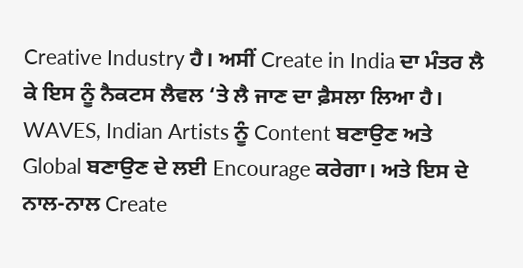Creative Industry ਹੈ। ਅਸੀਂ Create in India ਦਾ ਮੰਤਰ ਲੈ ਕੇ ਇਸ ਨੂੰ ਨੈਕਟਸ ਲੈਵਲ ‘ਤੇ ਲੈ ਜਾਣ ਦਾ ਫ਼ੈਸਲਾ ਲਿਆ ਹੈ। WAVES, Indian Artists ਨੂੰ Content ਬਣਾਉਣ ਅਤੇ Global ਬਣਾਉਣ ਦੇ ਲਈ Encourage ਕਰੇਗਾ। ਅਤੇ ਇਸ ਦੇ ਨਾਲ-ਨਾਲ Create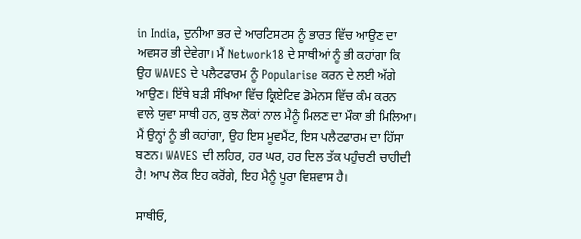in India, ਦੁਨੀਆ ਭਰ ਦੇ ਆਰਟਿਸਟਸ ਨੂੰ ਭਾਰਤ ਵਿੱਚ ਆਉਣ ਦਾ ਅਵਸਰ ਭੀ ਦੇਵੇਗਾ। ਮੈਂ Network18 ਦੇ ਸਾਥੀਆਂ ਨੂੰ ਭੀ ਕਹਾਂਗਾ ਕਿ ਉਹ WAVES ਦੇ ਪਲੈਟਫਾਰਮ ਨੂੰ Popularise ਕਰਨ ਦੇ ਲਈ ਅੱਗੇ ਆਉਣ। ਇੱਥੇ ਬੜੀ ਸੰਖਿਆ ਵਿੱਚ ਕ੍ਰਿਏਟਿਵ ਡੋਮੇਨਸ ਵਿੱਚ ਕੰਮ ਕਰਨ ਵਾਲੇ ਯੁਵਾ ਸਾਥੀ ਹਨ, ਕੁਝ ਲੋਕਾਂ ਨਾਲ ਮੈਨੂੰ ਮਿਲਣ ਦਾ ਮੌਕਾ ਭੀ ਮਿਲਿਆ। ਮੈਂ ਉਨ੍ਹਾਂ ਨੂੰ ਭੀ ਕਹਾਂਗਾ, ਉਹ ਇਸ ਮੂਵਮੈਂਟ, ਇਸ ਪਲੈਟਫਾਰਮ ਦਾ ਹਿੱਸਾ ਬਣਨ। WAVES ਦੀ ਲਹਿਰ, ਹਰ ਘਰ, ਹਰ ਦਿਲ ਤੱਕ ਪਹੁੰਚਣੀ ਚਾਹੀਦੀ ਹੈ! ਆਪ ਲੋਕ ਇਹ ਕਰੋਂਗੇ, ਇਹ ਮੈਨੂੰ ਪੂਰਾ ਵਿਸ਼ਵਾਸ ਹੈ।

ਸਾਥੀਓ,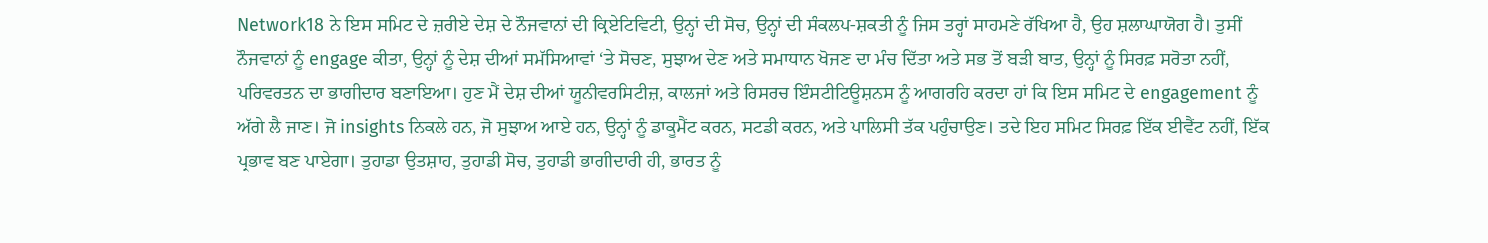Network18 ਨੇ ਇਸ ਸਮਿਟ ਦੇ ਜ਼ਰੀਏ ਦੇਸ਼ ਦੇ ਨੌਜਵਾਨਾਂ ਦੀ ਕ੍ਰਿਏਟਿਵਿਟੀ, ਉਨ੍ਹਾਂ ਦੀ ਸੋਚ, ਉਨ੍ਹਾਂ ਦੀ ਸੰਕਲਪ-ਸ਼ਕਤੀ ਨੂੰ ਜਿਸ ਤਰ੍ਹਾਂ ਸਾਹਮਣੇ ਰੱਖਿਆ ਹੈ, ਉਹ ਸ਼ਲਾਘਾਯੋਗ ਹੈ। ਤੁਸੀਂ ਨੌਜਵਾਨਾਂ ਨੂੰ engage ਕੀਤਾ, ਉਨ੍ਹਾਂ ਨੂੰ ਦੇਸ਼ ਦੀਆਂ ਸਮੱਸਿਆਵਾਂ ‘ਤੇ ਸੋਚਣ, ਸੁਝਾਅ ਦੇਣ ਅਤੇ ਸਮਾਧਾਨ ਖੋਜਣ ਦਾ ਮੰਚ ਦਿੱਤਾ ਅਤੇ ਸਭ ਤੋਂ ਬੜੀ ਬਾਤ, ਉਨ੍ਹਾਂ ਨੂੰ ਸਿਰਫ਼ ਸਰੋਤਾ ਨਹੀਂ, ਪਰਿਵਰਤਨ ਦਾ ਭਾਗੀਦਾਰ ਬਣਾਇਆ। ਹੁਣ ਮੈਂ ਦੇਸ਼ ਦੀਆਂ ਯੂਨੀਵਰਸਿਟੀਜ਼, ਕਾਲਜਾਂ ਅਤੇ ਰਿਸਰਚ ਇੰਸਟੀਟਿਊਸ਼ਨਸ ਨੂੰ ਆਗਰਹਿ ਕਰਦਾ ਹਾਂ ਕਿ ਇਸ ਸਮਿਟ ਦੇ engagement ਨੂੰ ਅੱਗੇ ਲੈ ਜਾਣ। ਜੋ insights ਨਿਕਲੇ ਹਨ, ਜੋ ਸੁਝਾਅ ਆਏ ਹਨ, ਉਨ੍ਹਾਂ ਨੂੰ ਡਾਕੂਮੈਂਟ ਕਰਨ, ਸਟਡੀ ਕਰਨ, ਅਤੇ ਪਾਲਿਸੀ ਤੱਕ ਪਹੁੰਚਾਉਣ। ਤਦੇ ਇਹ ਸਮਿਟ ਸਿਰਫ਼ ਇੱਕ ਈਵੈਂਟ ਨਹੀਂ, ਇੱਕ ਪ੍ਰਭਾਵ ਬਣ ਪਾਏਗਾ। ਤੁਹਾਡਾ ਉਤਸ਼ਾਹ, ਤੁਹਾਡੀ ਸੋਚ, ਤੁਹਾਡੀ ਭਾਗੀਦਾਰੀ ਹੀ, ਭਾਰਤ ਨੂੰ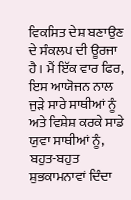ਵਿਕਸਿਤ ਦੇਸ਼ ਬਣਾਉਣ ਦੇ ਸੰਕਲਪ ਦੀ ਊਰਜਾ ਹੈ। ਮੈਂ ਇੱਕ ਵਾਰ ਫਿਰ, ਇਸ ਆਯੋਜਨ ਨਾਲ ਜੁੜੇ ਸਾਰੇ ਸਾਥੀਆਂ ਨੂੰ ਅਤੇ ਵਿਸ਼ੇਸ਼ ਕਰਕੇ ਸਾਡੇ ਯੁਵਾ ਸਾਥੀਆਂ ਨੂੰ, ਬਹੁਤ-ਬਹੁਤ ਸ਼ੁਭਕਾਮਨਾਵਾਂ ਦਿੰਦਾ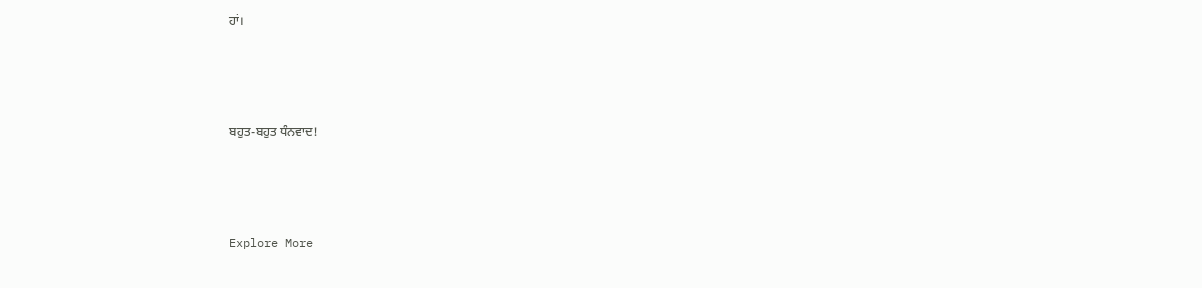ਹਾਂ।



ਬਹੁਤ-ਬਹੁਤ ਧੰਨਵਾਦ!



Explore More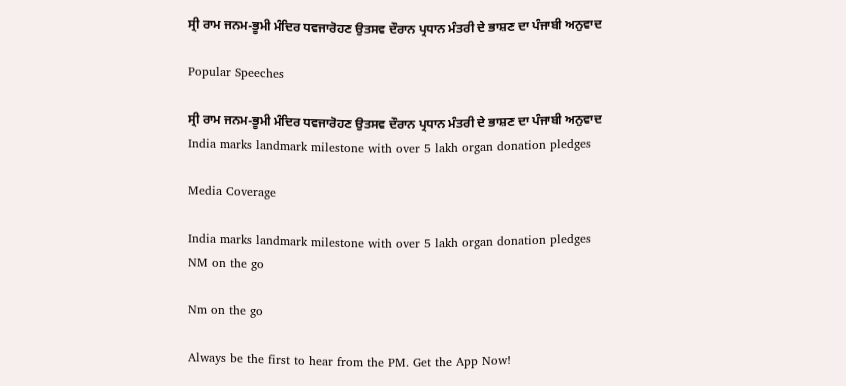ਸ੍ਰੀ ਰਾਮ ਜਨਮ-ਭੂਮੀ ਮੰਦਿਰ ਧਵਜਾਰੋਹਣ ਉਤਸਵ ਦੌਰਾਨ ਪ੍ਰਧਾਨ ਮੰਤਰੀ ਦੇ ਭਾਸ਼ਣ ਦਾ ਪੰਜਾਬੀ ਅਨੁਵਾਦ

Popular Speeches

ਸ੍ਰੀ ਰਾਮ ਜਨਮ-ਭੂਮੀ ਮੰਦਿਰ ਧਵਜਾਰੋਹਣ ਉਤਸਵ ਦੌਰਾਨ ਪ੍ਰਧਾਨ ਮੰਤਰੀ ਦੇ ਭਾਸ਼ਣ ਦਾ ਪੰਜਾਬੀ ਅਨੁਵਾਦ
India marks landmark milestone with over 5 lakh organ donation pledges

Media Coverage

India marks landmark milestone with over 5 lakh organ donation pledges
NM on the go

Nm on the go

Always be the first to hear from the PM. Get the App Now!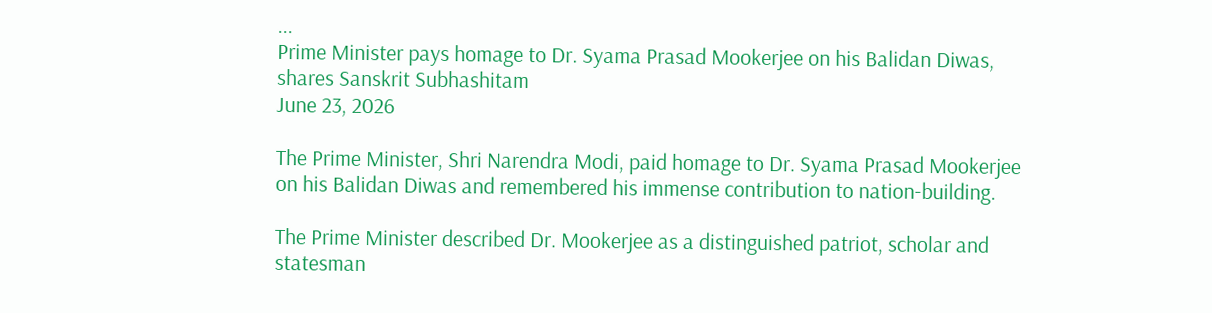...
Prime Minister pays homage to Dr. Syama Prasad Mookerjee on his Balidan Diwas, shares Sanskrit Subhashitam
June 23, 2026

The Prime Minister, Shri Narendra Modi, paid homage to Dr. Syama Prasad Mookerjee on his Balidan Diwas and remembered his immense contribution to nation-building.

The Prime Minister described Dr. Mookerjee as a distinguished patriot, scholar and statesman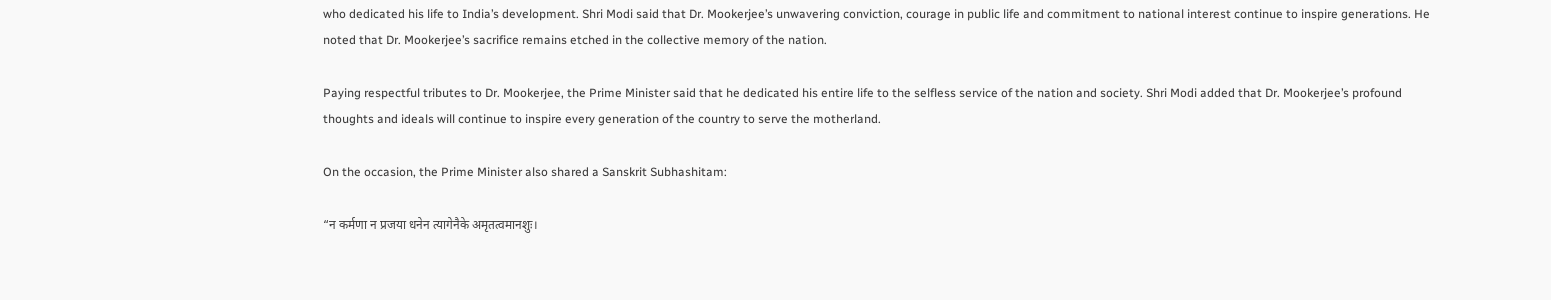who dedicated his life to India’s development. Shri Modi said that Dr. Mookerjee’s unwavering conviction, courage in public life and commitment to national interest continue to inspire generations. He noted that Dr. Mookerjee’s sacrifice remains etched in the collective memory of the nation.

Paying respectful tributes to Dr. Mookerjee, the Prime Minister said that he dedicated his entire life to the selfless service of the nation and society. Shri Modi added that Dr. Mookerjee’s profound thoughts and ideals will continue to inspire every generation of the country to serve the motherland.

On the occasion, the Prime Minister also shared a Sanskrit Subhashitam:

“न कर्मणा न प्रजया धनेन त्यागेनैके अमृतत्वमानशुः।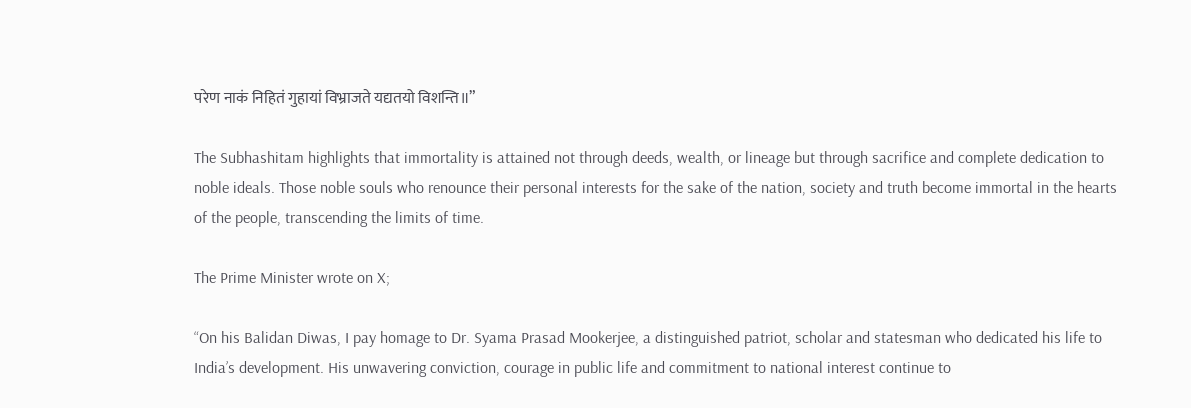परेण नाकं निहितं गुहायां विभ्राजते यद्यतयो विशन्ति॥”

The Subhashitam highlights that immortality is attained not through deeds, wealth, or lineage but through sacrifice and complete dedication to noble ideals. Those noble souls who renounce their personal interests for the sake of the nation, society and truth become immortal in the hearts of the people, transcending the limits of time.

The Prime Minister wrote on X;

“On his Balidan Diwas, I pay homage to Dr. Syama Prasad Mookerjee, a distinguished patriot, scholar and statesman who dedicated his life to India’s development. His unwavering conviction, courage in public life and commitment to national interest continue to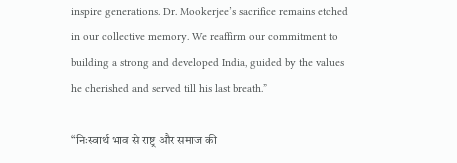inspire generations. Dr. Mookerjee’s sacrifice remains etched in our collective memory. We reaffirm our commitment to building a strong and developed India, guided by the values he cherished and served till his last breath.”

“निःस्वार्थ भाव से राष्ट्र और समाज की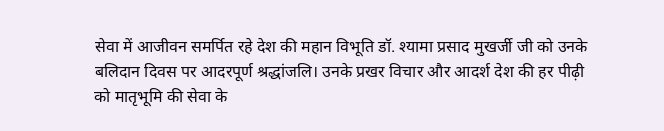सेवा में आजीवन समर्पित रहे देश की महान विभूति डॉ. श्यामा प्रसाद मुखर्जी जी को उनके बलिदान दिवस पर आदरपूर्ण श्रद्धांजलि। उनके प्रखर विचार और आदर्श देश की हर पीढ़ी को मातृभूमि की सेवा के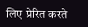लिए प्रेरित करते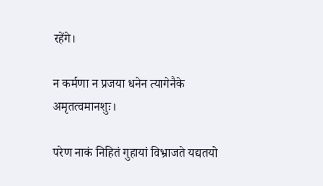रहेंगे।

न कर्मणा न प्रजया धनेन त्यागेनैके अमृतत्वमानशुः।

परेण नाकं निहितं गुहायां विभ्राजते यद्यतयो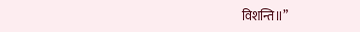विशन्ति॥”